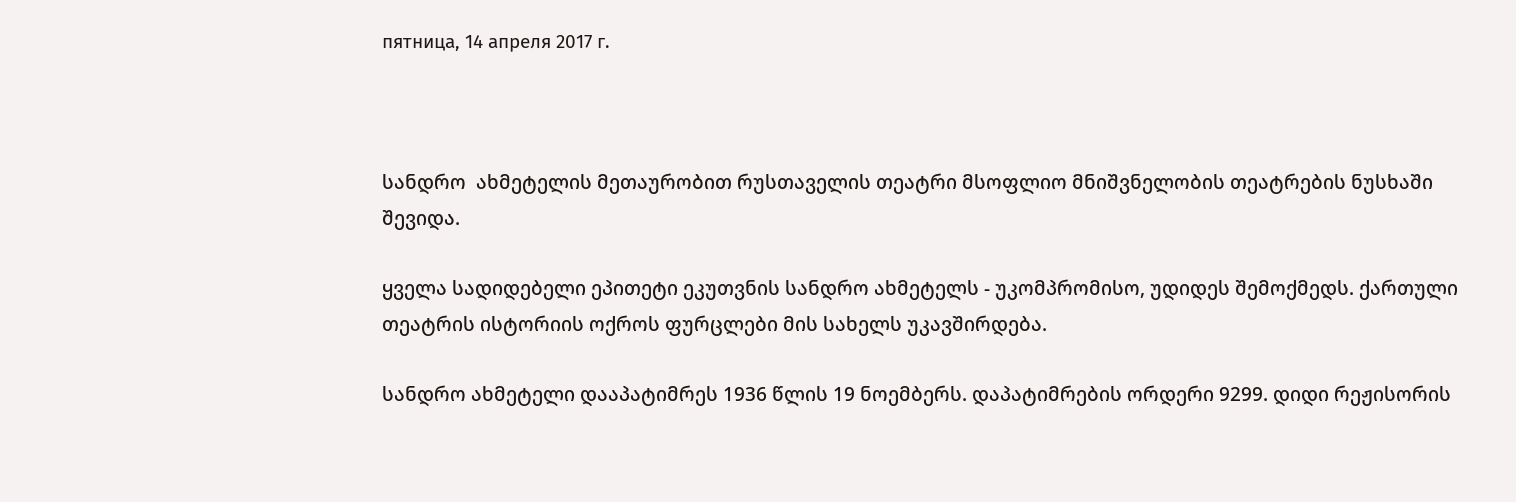пятница, 14 апреля 2017 г.



სანდრო  ახმეტელის მეთაურობით რუსთაველის თეატრი მსოფლიო მნიშვნელობის თეატრების ნუსხაში შევიდა.

ყველა სადიდებელი ეპითეტი ეკუთვნის სანდრო ახმეტელს - უკომპრომისო, უდიდეს შემოქმედს. ქართული თეატრის ისტორიის ოქროს ფურცლები მის სახელს უკავშირდება.

სანდრო ახმეტელი დააპატიმრეს 1936 წლის 19 ნოემბერს. დაპატიმრების ორდერი 9299. დიდი რეჟისორის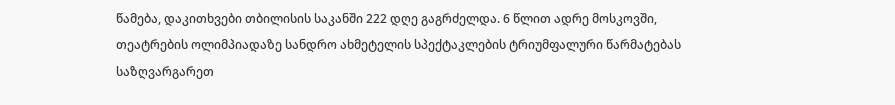წამება, დაკითხვები თბილისის საკანში 222 დღე გაგრძელდა. 6 წლით ადრე მოსკოვში, თეატრების ოლიმპიადაზე სანდრო ახმეტელის სპექტაკლების ტრიუმფალური წარმატებას  საზღვარგარეთ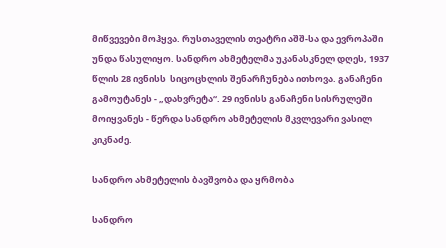მიწვევები მოჰყვა. რუსთაველის თეატრი აშშ-სა და ევროპაში უნდა წასულიყო. სანდრო ახმეტელმა უკანასკნელ დღეს, 1937 წლის 28 ივნისს  სიცოცხლის შენარჩუნება ითხოვა. განაჩენი გამოუტანეს - „დახვრეტა“. 29 ივნისს განაჩენი სისრულეში მოიყვანეს - წერდა სანდრო ახმეტელის მკვლევარი ვასილ კიკნაძე.

სანდრო ახმეტელის ბავშვობა და ყრმობა

სანდრო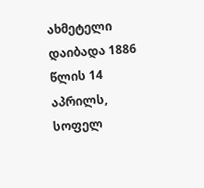ახმეტელი დაიბადა 1886 წლის 14 აპრილს, სოფელ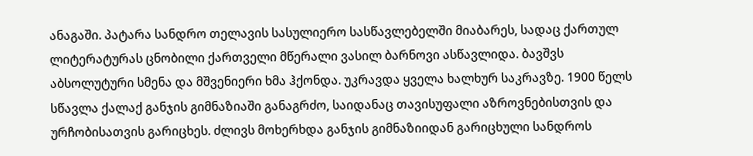ანაგაში. პატარა სანდრო თელავის სასულიერო სასწავლებელში მიაბარეს, სადაც ქართულ ლიტერატურას ცნობილი ქართველი მწერალი ვასილ ბარნოვი ასწავლიდა. ბავშვს აბსოლუტური სმენა და მშვენიერი ხმა ჰქონდა. უკრავდა ყველა ხალხურ საკრავზე. 1900 წელს სწავლა ქალაქ განჯის გიმნაზიაში განაგრძო, საიდანაც თავისუფალი აზროვნებისთვის და ურჩობისათვის გარიცხეს. ძლივს მოხერხდა განჯის გიმნაზიიდან გარიცხული სანდროს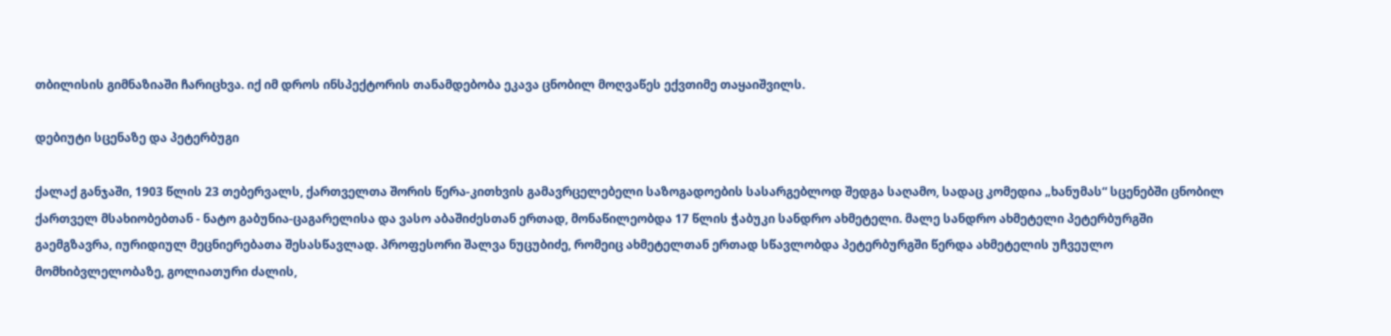თბილისის გიმნაზიაში ჩარიცხვა. იქ იმ დროს ინსპექტორის თანამდებობა ეკავა ცნობილ მოღვაწეს ექვთიმე თაყაიშვილს.

დებიუტი სცენაზე და პეტერბუგი

ქალაქ განჯაში, 1903 წლის 23 თებერვალს, ქართველთა შორის წერა-კითხვის გამავრცელებელი საზოგადოების სასარგებლოდ შედგა საღამო, სადაც კომედია „ხანუმას“ სცენებში ცნობილ ქართველ მსახიობებთან - ნატო გაბუნია-ცაგარელისა და ვასო აბაშიძესთან ერთად, მონაწილეობდა 17 წლის ჭაბუკი სანდრო ახმეტელი. მალე სანდრო ახმეტელი პეტერბურგში გაემგზავრა, იურიდიულ მეცნიერებათა შესასწავლად. პროფესორი შალვა ნუცუბიძე, რომეიც ახმეტელთან ერთად სწავლობდა პეტერბურგში წერდა ახმეტელის უჩვეულო მომხიბვლელობაზე, გოლიათური ძალის,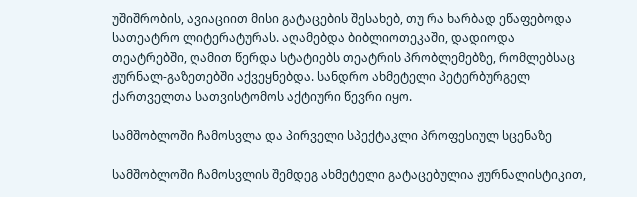უშიშრობის, ავიაციით მისი გატაცების შესახებ, თუ რა ხარბად ეწაფებოდა სათეატრო ლიტერატურას. აღამებდა ბიბლიოთეკაში, დადიოდა თეატრებში, ღამით წერდა სტატიებს თეატრის პრობლემებზე, რომლებსაც ჟურნალ-გაზეთებში აქვეყნებდა. სანდრო ახმეტელი პეტერბურგელ ქართველთა სათვისტომოს აქტიური წევრი იყო.

სამშობლოში ჩამოსვლა და პირველი სპექტაკლი პროფესიულ სცენაზე

სამშობლოში ჩამოსვლის შემდეგ ახმეტელი გატაცებულია ჟურნალისტიკით,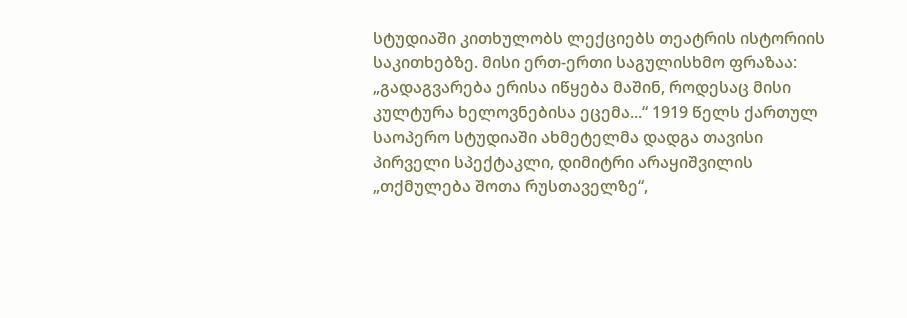სტუდიაში კითხულობს ლექციებს თეატრის ისტორიის საკითხებზე. მისი ერთ-ერთი საგულისხმო ფრაზაა: „გადაგვარება ერისა იწყება მაშინ, როდესაც მისი კულტურა ხელოვნებისა ეცემა...“ 1919 წელს ქართულ საოპერო სტუდიაში ახმეტელმა დადგა თავისი პირველი სპექტაკლი, დიმიტრი არაყიშვილის „თქმულება შოთა რუსთაველზე“,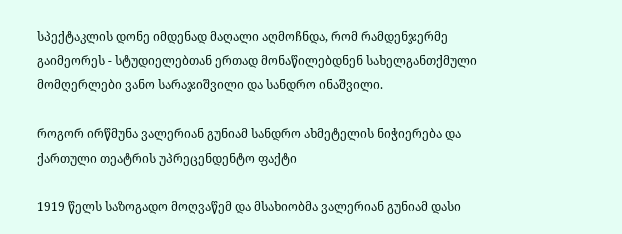სპექტაკლის დონე იმდენად მაღალი აღმოჩნდა, რომ რამდენჯერმე გაიმეორეს - სტუდიელებთან ერთად მონაწილებდნენ სახელგანთქმული მომღერლები ვანო სარაჯიშვილი და სანდრო ინაშვილი.

როგორ ირწმუნა ვალერიან გუნიამ სანდრო ახმეტელის ნიჭიერება და ქართული თეატრის უპრეცენდენტო ფაქტი

1919 წელს საზოგადო მოღვაწემ და მსახიობმა ვალერიან გუნიამ დასი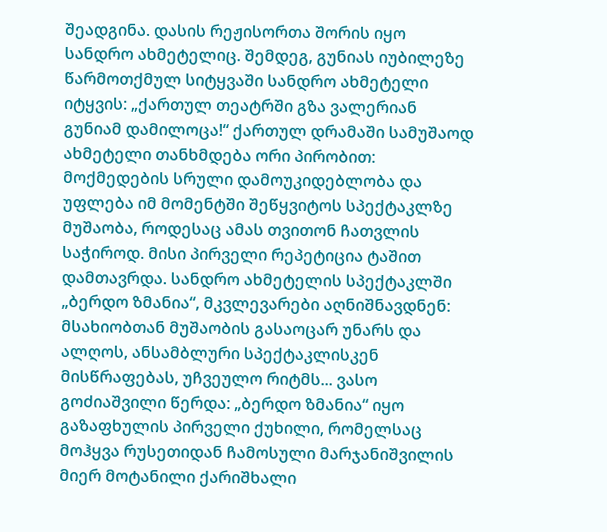შეადგინა. დასის რეჟისორთა შორის იყო სანდრო ახმეტელიც. შემდეგ, გუნიას იუბილეზე წარმოთქმულ სიტყვაში სანდრო ახმეტელი იტყვის: „ქართულ თეატრში გზა ვალერიან გუნიამ დამილოცა!“ ქართულ დრამაში სამუშაოდ ახმეტელი თანხმდება ორი პირობით: მოქმედების სრული დამოუკიდებლობა და უფლება იმ მომენტში შეწყვიტოს სპექტაკლზე მუშაობა, როდესაც ამას თვითონ ჩათვლის საჭიროდ. მისი პირველი რეპეტიცია ტაშით დამთავრდა. სანდრო ახმეტელის სპექტაკლში „ბერდო ზმანია“, მკვლევარები აღნიშნავდნენ: მსახიობთან მუშაობის გასაოცარ უნარს და ალღოს, ანსამბლური სპექტაკლისკენ მისწრაფებას, უჩვეულო რიტმს... ვასო გოძიაშვილი წერდა: „ბერდო ზმანია“ იყო გაზაფხულის პირველი ქუხილი, რომელსაც მოჰყვა რუსეთიდან ჩამოსული მარჯანიშვილის მიერ მოტანილი ქარიშხალი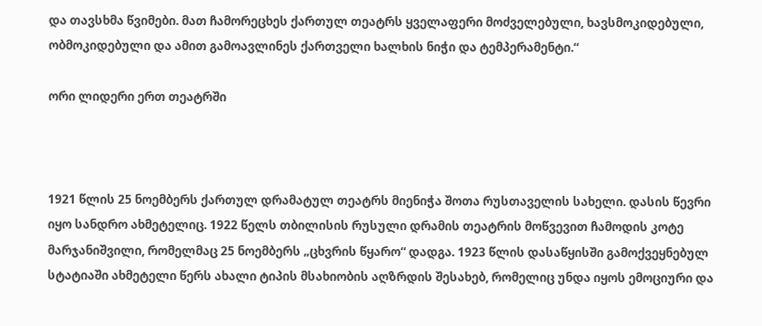და თავსხმა წვიმები. მათ ჩამორეცხეს ქართულ თეატრს ყველაფერი მოძველებული, ხავსმოკიდებული, ობმოკიდებული და ამით გამოავლინეს ქართველი ხალხის ნიჭი და ტემპერამენტი.“

ორი ლიდერი ერთ თეატრში



1921 წლის 25 ნოემბერს ქართულ დრამატულ თეატრს მიენიჭა შოთა რუსთაველის სახელი. დასის წევრი იყო სანდრო ახმეტელიც. 1922 წელს თბილისის რუსული დრამის თეატრის მოწვევით ჩამოდის კოტე მარჯანიშვილი, რომელმაც 25 ნოემბერს „ცხვრის წყარო“ დადგა. 1923 წლის დასაწყისში გამოქვეყნებულ სტატიაში ახმეტელი წერს ახალი ტიპის მსახიობის აღზრდის შესახებ, რომელიც უნდა იყოს ემოციური და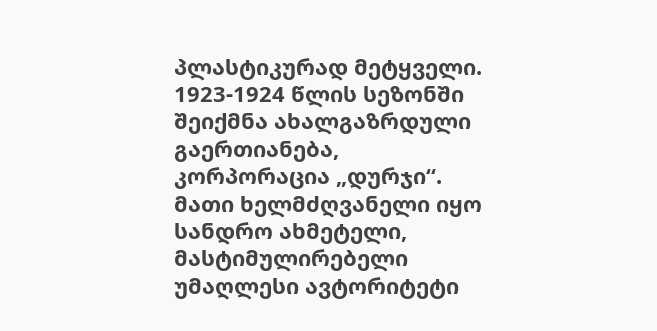პლასტიკურად მეტყველი. 1923-1924 წლის სეზონში შეიქმნა ახალგაზრდული გაერთიანება, კორპორაცია „დურჯი“. მათი ხელმძღვანელი იყო სანდრო ახმეტელი, მასტიმულირებელი უმაღლესი ავტორიტეტი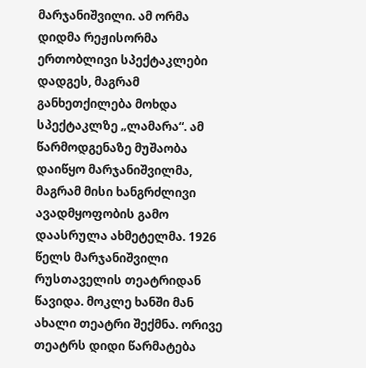მარჯანიშვილი. ამ ორმა დიდმა რეჟისორმა ერთობლივი სპექტაკლები დადგეს, მაგრამ განხეთქილება მოხდა სპექტაკლზე „ლამარა“. ამ წარმოდგენაზე მუშაობა დაიწყო მარჯანიშვილმა, მაგრამ მისი ხანგრძლივი ავადმყოფობის გამო დაასრულა ახმეტელმა. 1926 წელს მარჯანიშვილი რუსთაველის თეატრიდან წავიდა. მოკლე ხანში მან ახალი თეატრი შექმნა. ორივე თეატრს დიდი წარმატება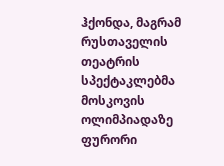ჰქონდა, მაგრამ რუსთაველის თეატრის სპექტაკლებმა მოსკოვის ოლიმპიადაზე ფურორი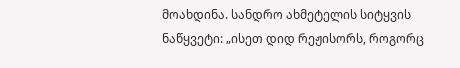მოახდინა. სანდრო ახმეტელის სიტყვის ნაწყვეტი: „ისეთ დიდ რეჟისორს, როგორც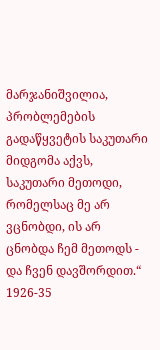მარჯანიშვილია, პრობლემების გადაწყვეტის საკუთარი მიდგომა აქვს, საკუთარი მეთოდი, რომელსაც მე არ ვცნობდი, ის არ ცნობდა ჩემ მეთოდს - და ჩვენ დავშორდით.“ 1926-35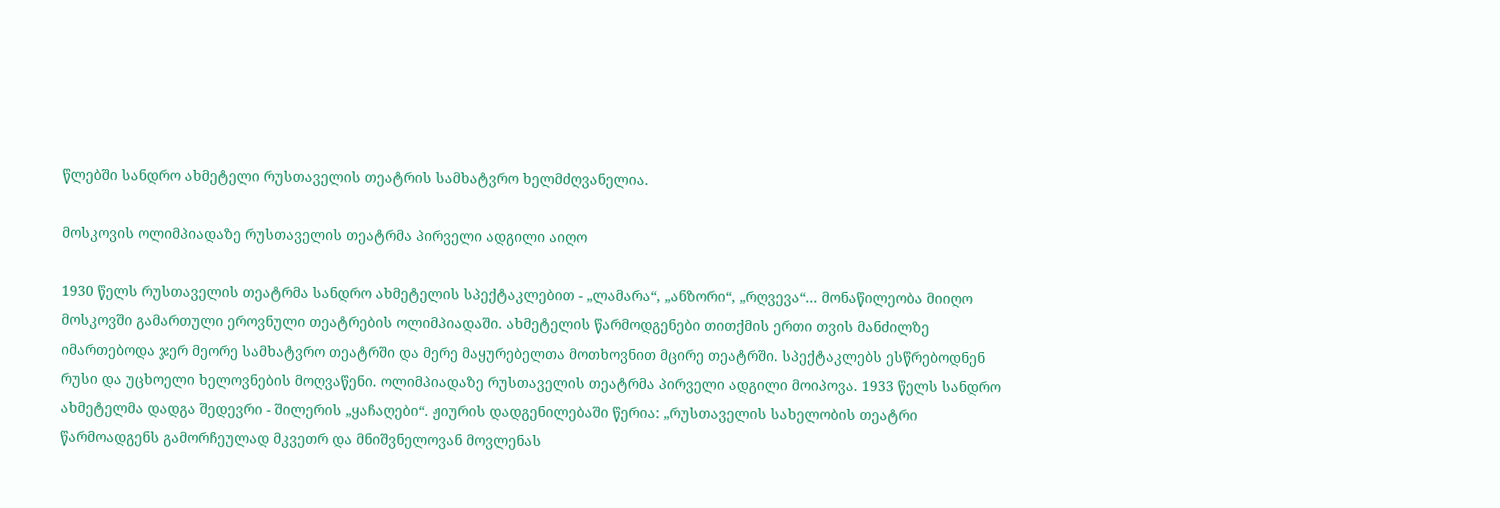წლებში სანდრო ახმეტელი რუსთაველის თეატრის სამხატვრო ხელმძღვანელია.

მოსკოვის ოლიმპიადაზე რუსთაველის თეატრმა პირველი ადგილი აიღო

1930 წელს რუსთაველის თეატრმა სანდრო ახმეტელის სპექტაკლებით - „ლამარა“, „ანზორი“, „რღვევა“... მონაწილეობა მიიღო მოსკოვში გამართული ეროვნული თეატრების ოლიმპიადაში. ახმეტელის წარმოდგენები თითქმის ერთი თვის მანძილზე იმართებოდა ჯერ მეორე სამხატვრო თეატრში და მერე მაყურებელთა მოთხოვნით მცირე თეატრში. სპექტაკლებს ესწრებოდნენ რუსი და უცხოელი ხელოვნების მოღვაწენი. ოლიმპიადაზე რუსთაველის თეატრმა პირველი ადგილი მოიპოვა. 1933 წელს სანდრო ახმეტელმა დადგა შედევრი - შილერის „ყაჩაღები“. ჟიურის დადგენილებაში წერია: „რუსთაველის სახელობის თეატრი წარმოადგენს გამორჩეულად მკვეთრ და მნიშვნელოვან მოვლენას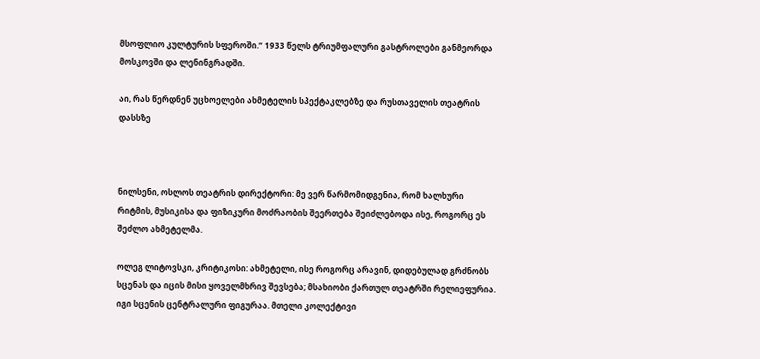მსოფლიო კულტურის სფეროში.“ 1933 წელს ტრიუმფალური გასტროლები განმეორდა მოსკოვში და ლენინგრადში.

აი, რას წერდნენ უცხოელები ახმეტელის სპექტაკლებზე და რუსთაველის თეატრის დასსზე



ნილსენი, ოსლოს თეატრის დირექტორი: მე ვერ წარმომიდგენია, რომ ხალხური რიტმის, მუსიკისა და ფიზიკური მოძრაობის შეერთება შეიძლებოდა ისე, როგორც ეს შეძლო ახმეტელმა.

ოლეგ ლიტოვსკი, კრიტიკოსი: ახმეტელი, ისე როგორც არავინ, დიდებულად გრძნობს სცენას და იცის მისი ყოველმხრივ შევსება; მსახიობი ქართულ თეატრში რელიეფურია. იგი სცენის ცენტრალური ფიგურაა. მთელი კოლექტივი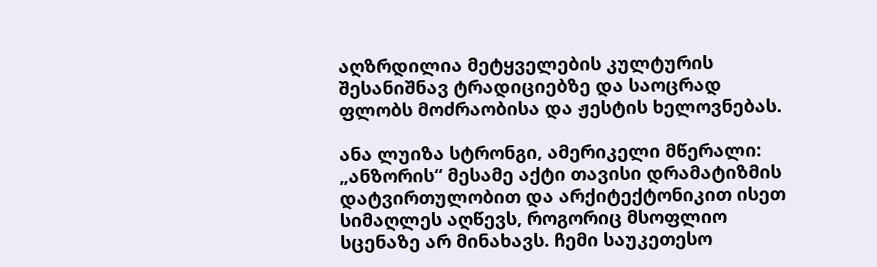აღზრდილია მეტყველების კულტურის შესანიშნავ ტრადიციებზე და საოცრად ფლობს მოძრაობისა და ჟესტის ხელოვნებას.

ანა ლუიზა სტრონგი, ამერიკელი მწერალი: „ანზორის“ მესამე აქტი თავისი დრამატიზმის დატვირთულობით და არქიტექტონიკით ისეთ სიმაღლეს აღწევს, როგორიც მსოფლიო სცენაზე არ მინახავს. ჩემი საუკეთესო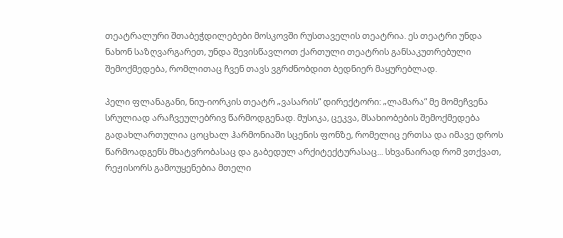თეატრალური შთაბეჭდილებები მოსკოვში რუსთაველის თეატრია. ეს თეატრი უნდა ნახონ საზღვარგარეთ, უნდა შევისწავლოთ ქართული თეატრის განსაკუთრებული შემოქმედება, რომლითაც ჩვენ თავს ვგრძნობდით ბედნიერ მაყურებლად.

პელი ფლანაგანი, ნიუ-იორკის თეატრ „ვასარის“ დირექტორი: „ლამარა“ მე მომეჩვენა სრულიად არაჩვეულებრივ წარმოდგენად. მუსიკა, ცეკვა, მსახიობების შემოქმედება გადახლართულია ცოცხალ ჰარმონიაში სცენის ფონზე, რომელიც ერთსა და იმავე დროს წარმოადგენს მხატვრობასაც და გაბედულ არქიტექტურასაც... სხვანაირად რომ ვთქვათ, რეჟისორს გამოუყენებია მთელი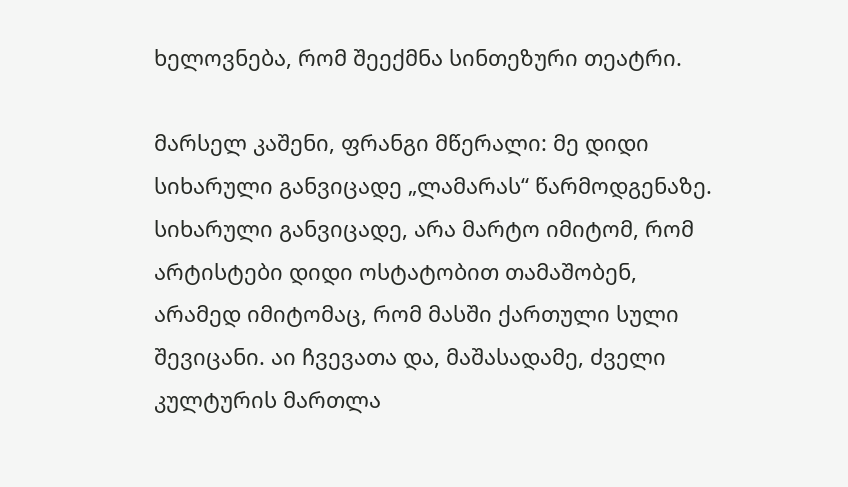ხელოვნება, რომ შეექმნა სინთეზური თეატრი.

მარსელ კაშენი, ფრანგი მწერალი: მე დიდი სიხარული განვიცადე „ლამარას“ წარმოდგენაზე. სიხარული განვიცადე, არა მარტო იმიტომ, რომ არტისტები დიდი ოსტატობით თამაშობენ, არამედ იმიტომაც, რომ მასში ქართული სული შევიცანი. აი ჩვევათა და, მაშასადამე, ძველი კულტურის მართლა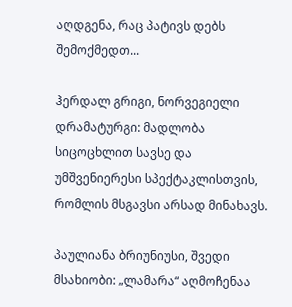აღდგენა, რაც პატივს დებს შემოქმედთ...

ჰერდალ გრიგი, ნორვეგიელი დრამატურგი: მადლობა სიცოცხლით სავსე და უმშვენიერესი სპექტაკლისთვის, რომლის მსგავსი არსად მინახავს.

პაულიანა ბრიუნიუსი, შვედი მსახიობი: „ლამარა“ აღმოჩენაა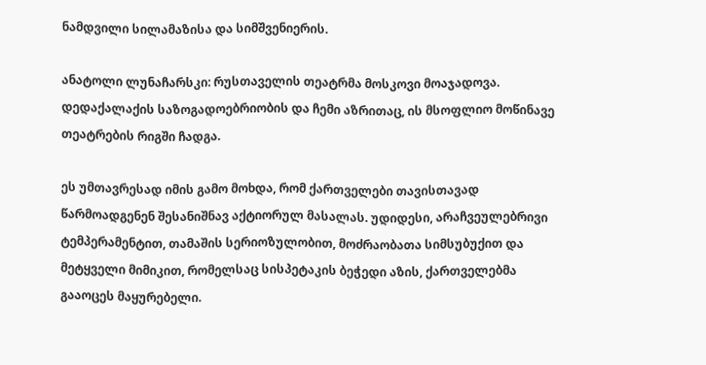ნამდვილი სილამაზისა და სიმშვენიერის.

ანატოლი ლუნაჩარსკი: რუსთაველის თეატრმა მოსკოვი მოაჯადოვა. დედაქალაქის საზოგადოებრიობის და ჩემი აზრითაც, ის მსოფლიო მოწინავე თეატრების რიგში ჩადგა.

ეს უმთავრესად იმის გამო მოხდა, რომ ქართველები თავისთავად წარმოადგენენ შესანიშნავ აქტიორულ მასალას. უდიდესი, არაჩვეულებრივი ტემპერამენტით, თამაშის სერიოზულობით, მოძრაობათა სიმსუბუქით და მეტყველი მიმიკით, რომელსაც სისპეტაკის ბეჭედი აზის, ქართველებმა გააოცეს მაყურებელი.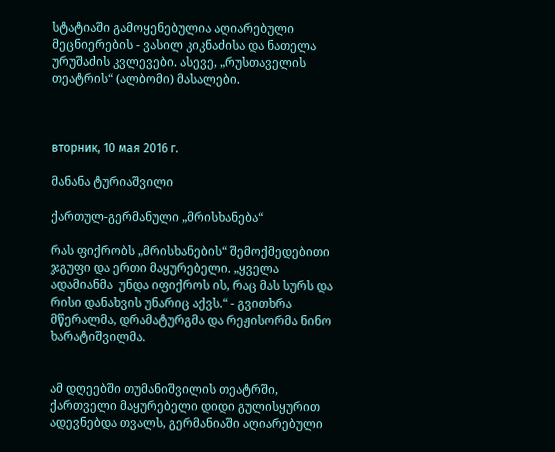სტატიაში გამოყენებულია აღიარებული მეცნიერების - ვასილ კიკნაძისა და ნათელა ურუშაძის კვლევები. ასევე, „რუსთაველის თეატრის“ (ალბომი) მასალები.



вторник, 10 мая 2016 г.

მანანა ტურიაშვილი

ქართულ-გერმანული „მრისხანება“

რას ფიქრობს „მრისხანების“ შემოქმედებითი ჯგუფი და ერთი მაყურებელი. „ყველა ადამიანმა  უნდა იფიქროს ის, რაც მას სურს და რისი დანახვის უნარიც აქვს.“ - გვითხრა მწერალმა, დრამატურგმა და რეჟისორმა ნინო ხარატიშვილმა.


ამ დღეებში თუმანიშვილის თეატრში, ქართველი მაყურებელი დიდი გულისყურით ადევნებდა თვალს, გერმანიაში აღიარებული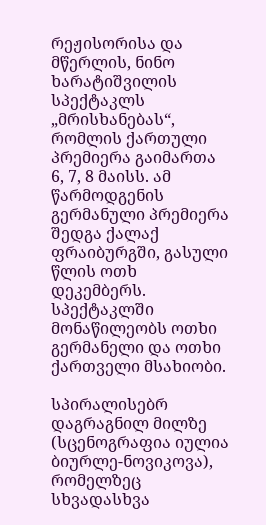რეჟისორისა და მწერლის, ნინო ხარატიშვილის სპექტაკლს „მრისხანებას“, რომლის ქართული პრემიერა გაიმართა 6, 7, 8 მაისს. ამ წარმოდგენის გერმანული პრემიერა შედგა ქალაქ ფრაიბურგში, გასული წლის ოთხ დეკემბერს. სპექტაკლში მონაწილეობს ოთხი გერმანელი და ოთხი ქართველი მსახიობი.

სპირალისებრ დაგრაგნილ მილზე (სცენოგრაფია იულია ბიურლე-ნოვიკოვა), რომელზეც სხვადასხვა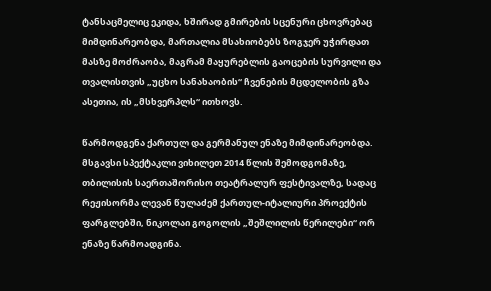ტანსაცმელიც ეკიდა, ხშირად გმირების სცენური ცხოვრებაც მიმდინარეობდა, მართალია მსახიობებს ზოგჯერ უჭირდათ მასზე მოძრაობა, მაგრამ მაყურებლის გაოცების სურვილი და თვალისთვის „უცხო სანახაობის“ ჩვენების მცდელობის გზა ასეთია, ის „მსხვერპლს“ ითხოვს.

წარმოდგენა ქართულ და გერმანულ ენაზე მიმდინარეობდა. მსგავსი სპექტაკლი ვიხილეთ 2014 წლის შემოდგომაზე, თბილისის საერთაშორისო თეატრალურ ფესტივალზე, სადაც რეჟისორმა ლევან წულაძემ ქართულ-იტალიური პროექტის ფარგლებში, ნიკოლაი გოგოლის „შეშლილის წერილები“ ორ ენაზე წარმოადგინა.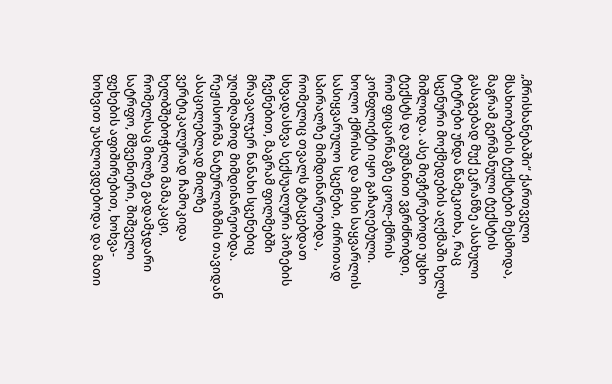„მრისხანებაში“ ქართველი მსახიობების ტექსტები მესმოდა, მაგრამ გერმანული ტექსტის გასაგებად მუქ ეკრანზე ასახული ტიტრები უნდა წამეკითხა, რაც სცენური მოქმედების აღქმაში ხელს მიშლიდა. ასე მივჩერებოდი უცხო ტექსტს და გუმანით ვგრძნობდი, რომ ფიცარნაგზე ცოლ-ქმრის კონფლიქტი იყო გაჩაღებული. ხოლო ქმრისა და მისი საყვარლის სასიყვარულო სცენები, ძირითად სპირალზე მიმდინარეობდა, რომელიც თვალს გტაცებდათ სხვადასხვა სექსუალური პოზების ჩვენებით, მაგრამ ფილმებში მრავალჯერ ნანახი სცენებიც უღიმღამოდ მიმდინარეობდა. რეჟისორმა ნატურლიზმის თავიდან ასაცილებლად მილზე ვერტიკალურად ჩამოკიდა ხელბშებოჭილი მამაკაცი, რომელსაც მილზე გადამჯდარი სატრფო, მშვენიერი, შიშველი ფეხების აფიშირებით, ხოხვა-ხოხვით უახლოვდებოდა და მათი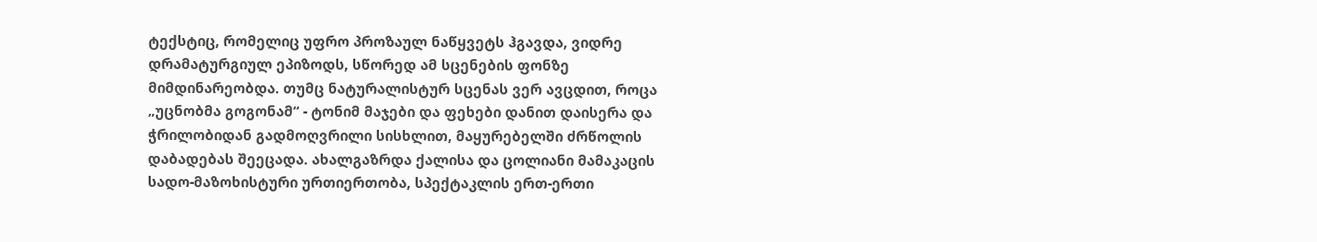ტექსტიც, რომელიც უფრო პროზაულ ნაწყვეტს ჰგავდა, ვიდრე დრამატურგიულ ეპიზოდს, სწორედ ამ სცენების ფონზე მიმდინარეობდა. თუმც ნატურალისტურ სცენას ვერ ავცდით, როცა „უცნობმა გოგონამ“ - ტონიმ მაჯები და ფეხები დანით დაისერა და ჭრილობიდან გადმოღვრილი სისხლით, მაყურებელში ძრწოლის დაბადებას შეეცადა. ახალგაზრდა ქალისა და ცოლიანი მამაკაცის სადო-მაზოხისტური ურთიერთობა, სპექტაკლის ერთ-ერთი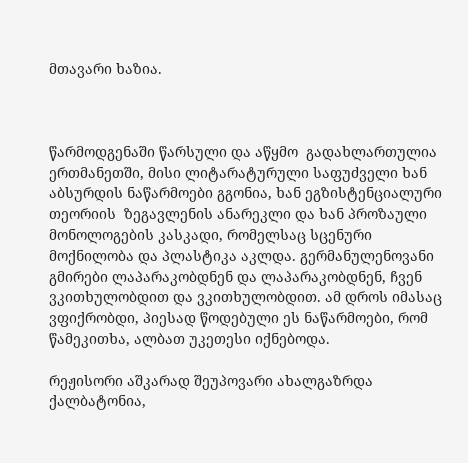მთავარი ხაზია.



წარმოდგენაში წარსული და აწყმო  გადახლართულია ერთმანეთში, მისი ლიტარატურული საფუძველი ხან აბსურდის ნაწარმოები გგონია, ხან ეგზისტენციალური თეორიის  ზეგავლენის ანარეკლი და ხან პროზაული მონოლოგების კასკადი, რომელსაც სცენური მოქნილობა და პლასტიკა აკლდა. გერმანულენოვანი გმირები ლაპარაკობდნენ და ლაპარაკობდნენ, ჩვენ ვკითხულობდით და ვკითხულობდით. ამ დროს იმასაც ვფიქრობდი, პიესად წოდებული ეს ნაწარმოები, რომ წამეკითხა, ალბათ უკეთესი იქნებოდა.

რეჟისორი აშკარად შეუპოვარი ახალგაზრდა ქალბატონია,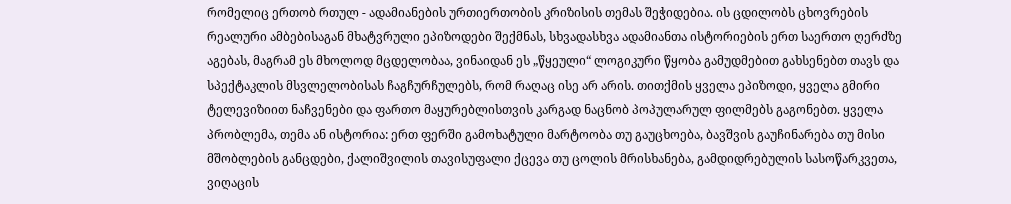რომელიც ერთობ რთულ - ადამიანების ურთიერთობის კრიზისის თემას შეჭიდებია. ის ცდილობს ცხოვრების რეალური ამბებისაგან მხატვრული ეპიზოდები შექმნას, სხვადასხვა ადამიანთა ისტორიების ერთ საერთო ღერძზე აგებას, მაგრამ ეს მხოლოდ მცდელობაა, ვინაიდან ეს „წყეული“ ლოგიკური წყობა გამუდმებით გახსენებთ თავს და სპექტაკლის მსვლელობისას ჩაგჩურჩულებს, რომ რაღაც ისე არ არის. თითქმის ყველა ეპიზოდი, ყველა გმირი ტელევიზიით ნაჩვენები და ფართო მაყურებლისთვის კარგად ნაცნობ პოპულარულ ფილმებს გაგონებთ. ყველა პრობლემა, თემა ან ისტორია: ერთ ფერში გამოხატული მარტოობა თუ გაუცხოება, ბავშვის გაუჩინარება თუ მისი მშობლების განცდები, ქალიშვილის თავისუფალი ქცევა თუ ცოლის მრისხანება, გამდიდრებულის სასოწარკვეთა, ვიღაცის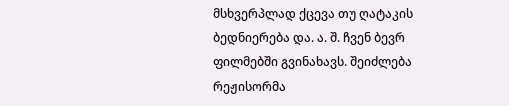მსხვერპლად ქცევა თუ ღატაკის ბედნიერება და. ა. შ. ჩვენ ბევრ ფილმებში გვინახავს. შეიძლება რეჟისორმა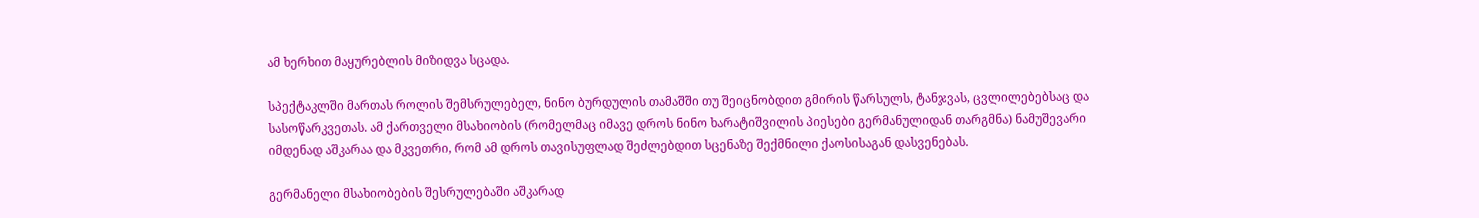ამ ხერხით მაყურებლის მიზიდვა სცადა.

სპექტაკლში მართას როლის შემსრულებელ, ნინო ბურდულის თამაშში თუ შეიცნობდით გმირის წარსულს, ტანჯვას, ცვლილებებსაც და სასოწარკვეთას. ამ ქართველი მსახიობის (რომელმაც იმავე დროს ნინო ხარატიშვილის პიესები გერმანულიდან თარგმნა) ნამუშევარი იმდენად აშკარაა და მკვეთრი, რომ ამ დროს თავისუფლად შეძლებდით სცენაზე შექმნილი ქაოსისაგან დასვენებას.

გერმანელი მსახიობების შესრულებაში აშკარად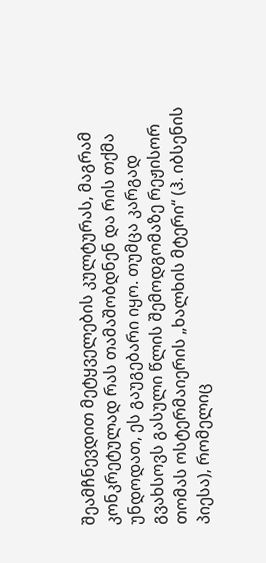შეამჩნევდით მეტყველების კულტურას, მაგრამ კონკრეტულად რას თამაშობდნენ და რის თქმა უნდოდათ, ეს გაუგებარი იყო. თუმცა კარგად გვახსოვს გასული წლის შემოდგომაზე რეჟისორ თომას ოსტერმაიერის „ხალხის მტერი“ (ჰ. იბსენის პიესა), რომელიც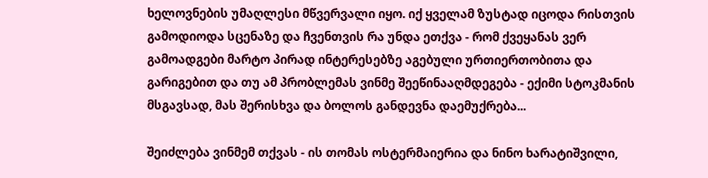ხელოვნების უმაღლესი მწვერვალი იყო. იქ ყველამ ზუსტად იცოდა რისთვის გამოდიოდა სცენაზე და ჩვენთვის რა უნდა ეთქვა - რომ ქვეყანას ვერ გამოადგები მარტო პირად ინტერესებზე აგებული ურთიერთობითა და გარიგებით და თუ ამ პრობლემას ვინმე შეეწინააღმდეგება - ექიმი სტოკმანის მსგავსად, მას შერისხვა და ბოლოს განდევნა დაემუქრება...

შეიძლება ვინმემ თქვას - ის თომას ოსტერმაიერია და ნინო ხარატიშვილი,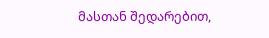მასთან შედარებით,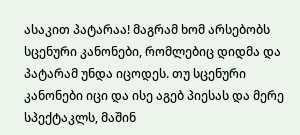ასაკით პატარაა! მაგრამ ხომ არსებობს სცენური კანონები, რომლებიც დიდმა და პატარამ უნდა იცოდეს. თუ სცენური კანონები იცი და ისე აგებ პიესას და მერე სპექტაკლს, მაშინ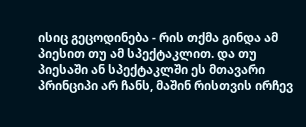ისიც გეცოდინება - რის თქმა გინდა ამ პიესით თუ ამ სპექტაკლით. და თუ პიესაში ან სპექტაკლში ეს მთავარი პრინციპი არ ჩანს, მაშინ რისთვის ირჩევ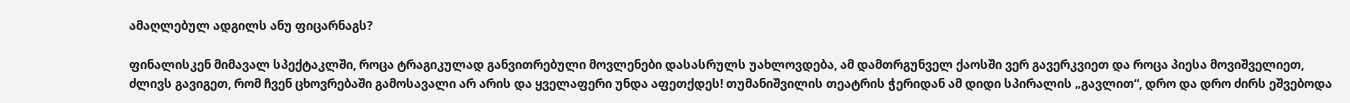ამაღლებულ ადგილს ანუ ფიცარნაგს?

ფინალისკენ მიმავალ სპექტაკლში, როცა ტრაგიკულად განვითრებული მოვლენები დასასრულს უახლოვდება, ამ დამთრგუნველ ქაოსში ვერ გავერკვიეთ და როცა პიესა მოვიშველიეთ, ძლივს გავიგეთ, რომ ჩვენ ცხოვრებაში გამოსავალი არ არის და ყველაფერი უნდა აფეთქდეს! თუმანიშვილის თეატრის ჭერიდან ამ დიდი სპირალის „გავლით“, დრო და დრო ძირს ეშვებოდა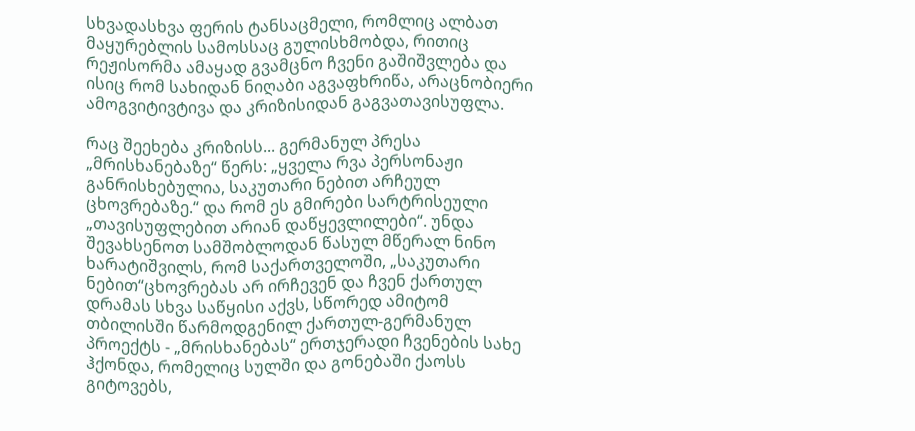სხვადასხვა ფერის ტანსაცმელი, რომლიც ალბათ მაყურებლის სამოსსაც გულისხმობდა, რითიც რეჟისორმა ამაყად გვამცნო ჩვენი გაშიშვლება და ისიც რომ სახიდან ნიღაბი აგვაფხრიწა, არაცნობიერი ამოგვიტივტივა და კრიზისიდან გაგვათავისუფლა.

რაც შეეხება კრიზისს... გერმანულ პრესა „მრისხანებაზე“ წერს: „ყველა რვა პერსონაჟი განრისხებულია, საკუთარი ნებით არჩეულ ცხოვრებაზე.“ და რომ ეს გმირები სარტრისეული „თავისუფლებით არიან დაწყევლილები“. უნდა შევახსენოთ სამშობლოდან წასულ მწერალ ნინო ხარატიშვილს, რომ საქართველოში, „საკუთარი ნებით“ცხოვრებას არ ირჩევენ და ჩვენ ქართულ დრამას სხვა საწყისი აქვს, სწორედ ამიტომ თბილისში წარმოდგენილ ქართულ-გერმანულ პროექტს - „მრისხანებას“ ერთჯერადი ჩვენების სახე ჰქონდა, რომელიც სულში და გონებაში ქაოსს გიტოვებს,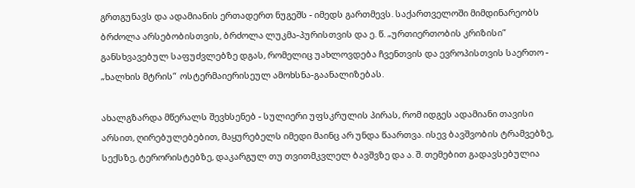გრთგუნავს და ადამიანის ერთადერთ ნუგეშს - იმედს გართმევს. საქართველოში მიმდინარეობს ბრძოლა არსებობისთვის, ბრძოლა ლუკმა-პურისთვის და ე. წ. „ურთიერთობის კრიზისი“ განსხვავებულ საფუძვლებზე დგას, რომელიც უახლოვდება ჩვენთვის და ევროპისთვის საერთო - „ხალხის მტრის“  ოსტერმაიერისეულ ამოხსნა-გაანალიზებას.

ახალგზარდა მწერალს შევხსენებ - სულიერი უფსკრულის პირას, რომ იდგეს ადამიანი თავისი არსით, ღირებულებებით, მაყურებელს იმედი მაინც არ უნდა წაართვა. ისევ ბავშვობის ტრამვებზე, სექსზე, ტერორისტებზე, დაკარგულ თუ თვითმკვლელ ბავშვზე და ა. შ. თემებით გადავსებულია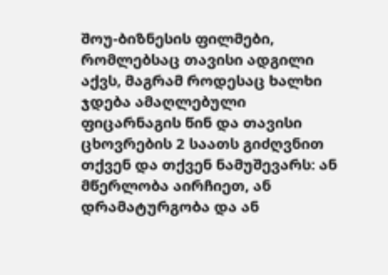შოუ-ბიზნესის ფილმები, რომლებსაც თავისი ადგილი აქვს, მაგრამ როდესაც ხალხი ჯდება ამაღლებული ფიცარნაგის წინ და თავისი ცხოვრების 2 საათს გიძღვნით თქვენ და თქვენ ნამუშევარს: ან მწერლობა აირჩიეთ, ან დრამატურგობა და ან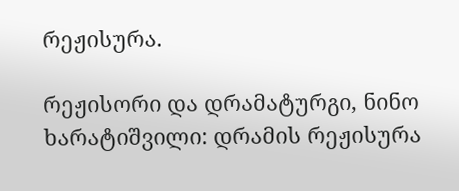რეჟისურა.

რეჟისორი და დრამატურგი, ნინო ხარატიშვილი: დრამის რეჟისურა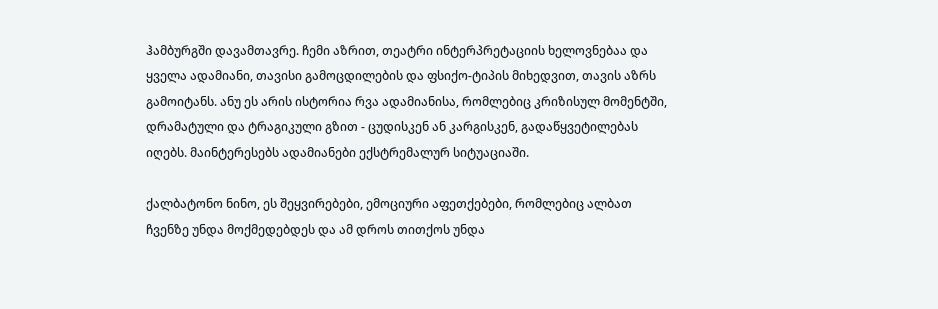ჰამბურგში დავამთავრე. ჩემი აზრით, თეატრი ინტერპრეტაციის ხელოვნებაა და ყველა ადამიანი, თავისი გამოცდილების და ფსიქო-ტიპის მიხედვით, თავის აზრს გამოიტანს. ანუ ეს არის ისტორია რვა ადამიანისა, რომლებიც კრიზისულ მომენტში, დრამატული და ტრაგიკული გზით - ცუდისკენ ან კარგისკენ, გადაწყვეტილებას იღებს. მაინტერესებს ადამიანები ექსტრემალურ სიტუაციაში.

ქალბატონო ნინო, ეს შეყვირებები, ემოციური აფეთქებები, რომლებიც ალბათ ჩვენზე უნდა მოქმედებდეს და ამ დროს თითქოს უნდა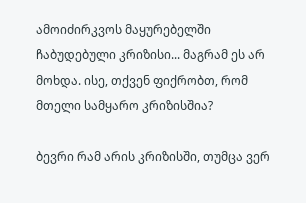ამოიძირკვოს მაყურებელში ჩაბუდებული კრიზისი... მაგრამ ეს არ მოხდა. ისე, თქვენ ფიქრობთ, რომ მთელი სამყარო კრიზისშია?

ბევრი რამ არის კრიზისში, თუმცა ვერ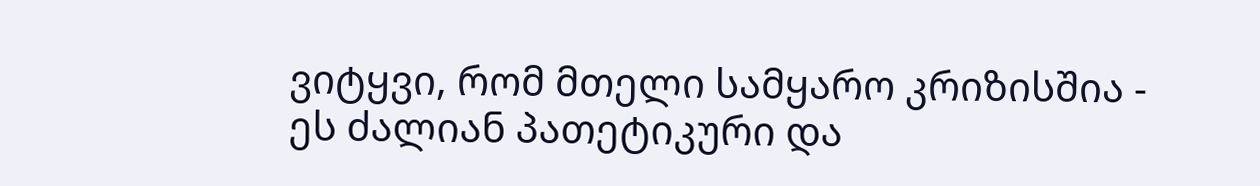ვიტყვი, რომ მთელი სამყარო კრიზისშია - ეს ძალიან პათეტიკური და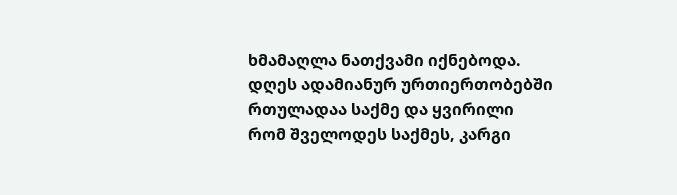ხმამაღლა ნათქვამი იქნებოდა. დღეს ადამიანურ ურთიერთობებში რთულადაა საქმე და ყვირილი რომ შველოდეს საქმეს, კარგი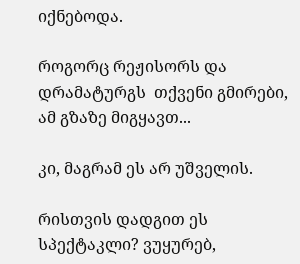იქნებოდა.

როგორც რეჟისორს და დრამატურგს  თქვენი გმირები, ამ გზაზე მიგყავთ...

კი, მაგრამ ეს არ უშველის.

რისთვის დადგით ეს სპექტაკლი? ვუყურებ,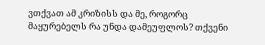ვთქვათ ამ კრიზისს და მე, როგორც მაყურებელს რა უნდა დამეუფლოს? თქვენი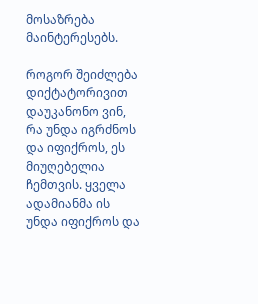მოსაზრება მაინტერესებს.

როგორ შეიძლება დიქტატორივით დაუკანონო ვინ, რა უნდა იგრძნოს და იფიქროს, ეს მიუღებელია ჩემთვის. ყველა ადამიანმა ის უნდა იფიქროს და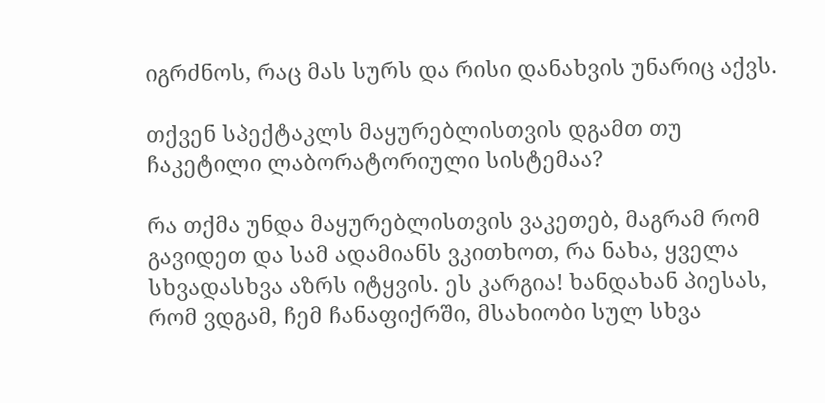იგრძნოს, რაც მას სურს და რისი დანახვის უნარიც აქვს.

თქვენ სპექტაკლს მაყურებლისთვის დგამთ თუ ჩაკეტილი ლაბორატორიული სისტემაა?

რა თქმა უნდა მაყურებლისთვის ვაკეთებ, მაგრამ რომ გავიდეთ და სამ ადამიანს ვკითხოთ, რა ნახა, ყველა სხვადასხვა აზრს იტყვის. ეს კარგია! ხანდახან პიესას, რომ ვდგამ, ჩემ ჩანაფიქრში, მსახიობი სულ სხვა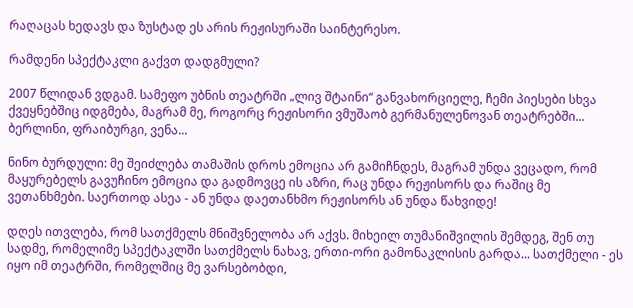რაღაცას ხედავს და ზუსტად ეს არის რეჟისურაში საინტერესო.

რამდენი სპექტაკლი გაქვთ დადგმული?

2007 წლიდან ვდგამ. სამეფო უბნის თეატრში „ლივ შტაინი“ განვახორციელე, ჩემი პიესები სხვა ქვეყნებშიც იდგმება, მაგრამ მე, როგორც რეჟისორი ვმუშაობ გერმანულენოვან თეატრებში... ბერლინი, ფრაიბურგი, ვენა...

ნინო ბურდული: მე შეიძლება თამაშის დროს ემოცია არ გამიჩნდეს, მაგრამ უნდა ვეცადო, რომ მაყურებელს გავუჩინო ემოცია და გადმოვცე ის აზრი, რაც უნდა რეჟისორს და რაშიც მე ვეთანხმები. საერთოდ ასეა - ან უნდა დაეთანხმო რეჟისორს ან უნდა წახვიდე!

დღეს ითვლება, რომ სათქმელს მნიშვნელობა არ აქვს. მიხეილ თუმანიშვილის შემდეგ, შენ თუ სადმე, რომელიმე სპექტაკლში სათქმელს ნახავ, ერთი-ორი გამონაკლისის გარდა... სათქმელი - ეს იყო იმ თეატრში, რომელშიც მე ვარსებობდი,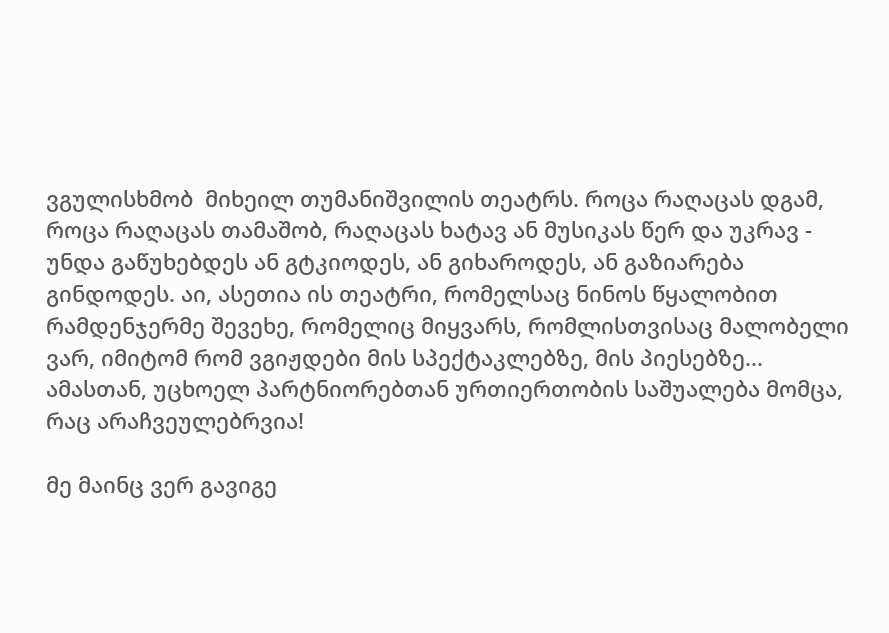ვგულისხმობ  მიხეილ თუმანიშვილის თეატრს. როცა რაღაცას დგამ, როცა რაღაცას თამაშობ, რაღაცას ხატავ ან მუსიკას წერ და უკრავ - უნდა გაწუხებდეს ან გტკიოდეს, ან გიხაროდეს, ან გაზიარება გინდოდეს. აი, ასეთია ის თეატრი, რომელსაც ნინოს წყალობით რამდენჯერმე შევეხე, რომელიც მიყვარს, რომლისთვისაც მალობელი ვარ, იმიტომ რომ ვგიჟდები მის სპექტაკლებზე, მის პიესებზე... ამასთან, უცხოელ პარტნიორებთან ურთიერთობის საშუალება მომცა, რაც არაჩვეულებრვია!

მე მაინც ვერ გავიგე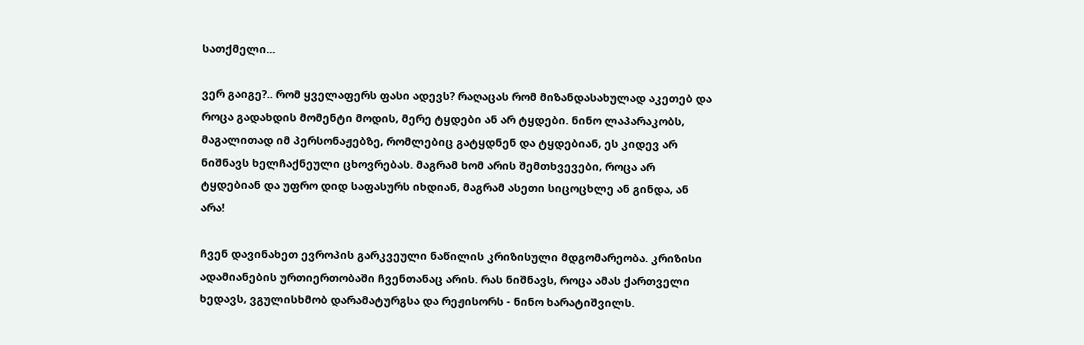სათქმელი...

ვერ გაიგე?.. რომ ყველაფერს ფასი ადევს? რაღაცას რომ მიზანდასახულად აკეთებ და როცა გადახდის მომენტი მოდის, მერე ტყდები ან არ ტყდები. ნინო ლაპარაკობს, მაგალითად იმ პერსონაჟებზე, რომლებიც გატყდნენ და ტყდებიან, ეს კიდევ არ ნიშნავს ხელჩაქნეული ცხოვრებას. მაგრამ ხომ არის შემთხვევები, როცა არ ტყდებიან და უფრო დიდ საფასურს იხდიან, მაგრამ ასეთი სიცოცხლე ან გინდა, ან არა!

ჩვენ დავინახეთ ევროპის გარკვეული ნაწილის კრიზისული მდგომარეობა. კრიზისი ადამიანების ურთიერთობაში ჩვენთანაც არის. რას ნიშნავს, როცა ამას ქართველი ხედავს, ვგულისხმობ დარამატურგსა და რეჟისორს - ნინო ხარატიშვილს.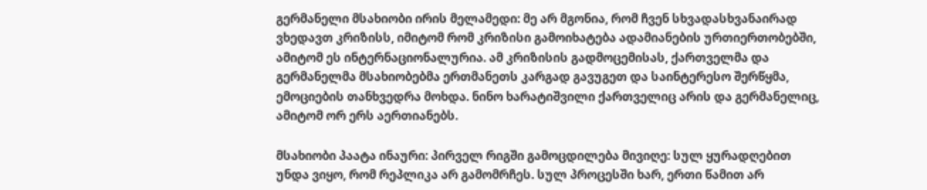გერმანელი მსახიობი ირის მელამედი: მე არ მგონია, რომ ჩვენ სხვადასხვანაირად ვხედავთ კრიზისს, იმიტომ რომ კრიზისი გამოიხატება ადამიანების ურთიერთობებში, ამიტომ ეს ინტერნაციონალურია. ამ კრიზისის გადმოცემისას, ქართველმა და გერმანელმა მსახიობებმა ერთმანეთს კარგად გავუგეთ და საინტერესო შერწყმა, ემოციების თანხვედრა მოხდა. ნინო ხარატიშვილი ქართველიც არის და გერმანელიც, ამიტომ ორ ერს აერთიანებს.

მსახიობი პაატა ინაური: პირველ რიგში გამოცდილება მივიღე: სულ ყურადღებით უნდა ვიყო, რომ რეპლიკა არ გამომრჩეს. სულ პროცესში ხარ, ერთი წამით არ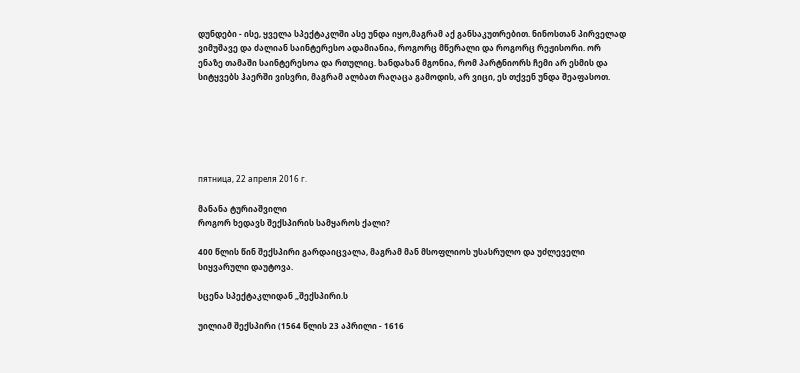დუნდები - ისე, ყველა სპექტაკლში ასე უნდა იყო,მაგრამ აქ განსაკუთრებით. ნინოსთან პირველად ვიმუშავე და ძალიან საინტერესო ადამიანია, როგორც მწერალი და როგორც რეჟისორი. ორ ენაზე თამაში საინტერესოა და რთულიც. ხანდახან მგონია, რომ პარტნიორს ჩემი არ ესმის და სიტყვებს ჰაერში ვისვრი, მაგრამ ალბათ რაღაცა გამოდის, არ ვიცი, ეს თქვენ უნდა შეაფასოთ.






пятница, 22 апреля 2016 г.

მანანა ტურიაშვილი
როგორ ხედავს შექსპირის სამყაროს ქალი?

400 წლის წინ შექსპირი გარდაიცვალა, მაგრამ მან მსოფლიოს უსასრულო და უძლეველი სიყვარული დაუტოვა.

სცენა სპექტაკლიდან „შექსპირი.ს

უილიამ შექსპირი (1564 წლის 23 აპრილი - 1616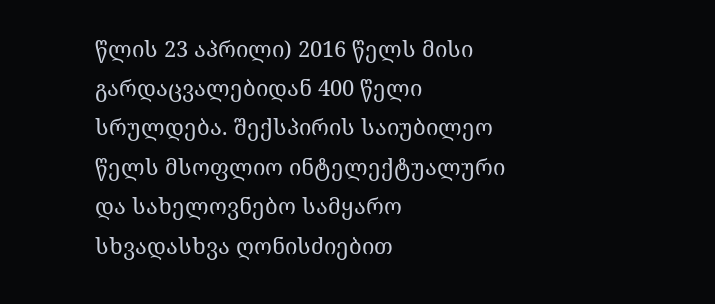წლის 23 აპრილი) 2016 წელს მისი გარდაცვალებიდან 400 წელი სრულდება. შექსპირის საიუბილეო წელს მსოფლიო ინტელექტუალური და სახელოვნებო სამყარო სხვადასხვა ღონისძიებით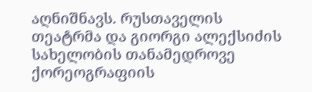აღნიშნავს. რუსთაველის თეატრმა და გიორგი ალექსიძის სახელობის თანამედროვე ქორეოგრაფიის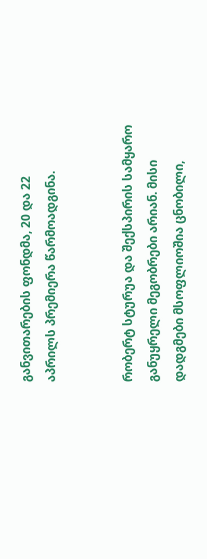განვითარების ფონდმა, 20 და 22 აპრილს პრემიერა წარმოადგინა.


რობერტ სტურუა და შექსპირის სამყარო განუყრელი მეგობრები არიან. მისი დადგმები მსოფლიოშია ცნობილი,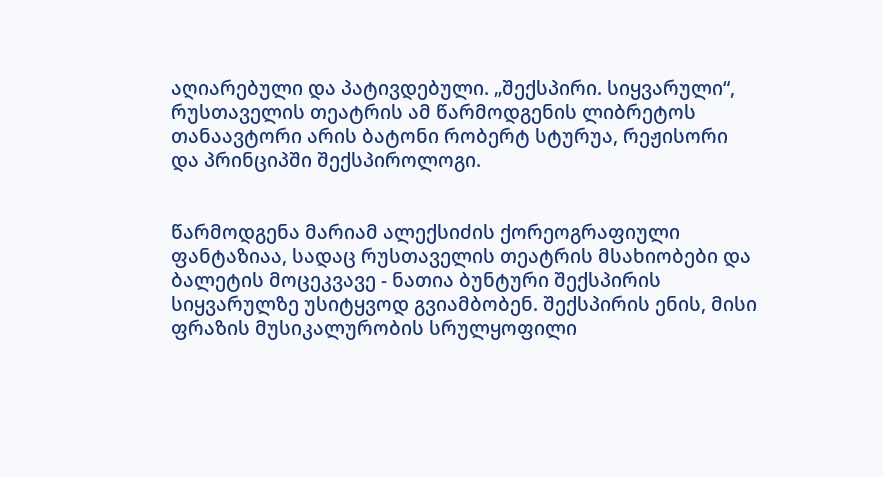აღიარებული და პატივდებული. „შექსპირი. სიყვარული“, რუსთაველის თეატრის ამ წარმოდგენის ლიბრეტოს თანაავტორი არის ბატონი რობერტ სტურუა, რეჟისორი და პრინციპში შექსპიროლოგი.


წარმოდგენა მარიამ ალექსიძის ქორეოგრაფიული ფანტაზიაა, სადაც რუსთაველის თეატრის მსახიობები და ბალეტის მოცეკვავე - ნათია ბუნტური შექსპირის სიყვარულზე უსიტყვოდ გვიამბობენ. შექსპირის ენის, მისი ფრაზის მუსიკალურობის სრულყოფილი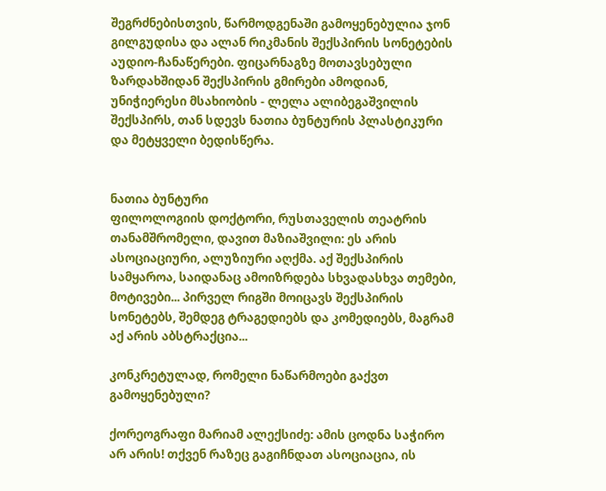შეგრძნებისთვის, წარმოდგენაში გამოყენებულია ჯონ გილგუდისა და ალან რიკმანის შექსპირის სონეტების აუდიო-ჩანაწერები. ფიცარნაგზე მოთავსებული ზარდახშიდან შექსპირის გმირები ამოდიან, უნიჭიერესი მსახიობის - ლელა ალიბეგაშვილის შექსპირს, თან სდევს ნათია ბუნტურის პლასტიკური და მეტყველი ბედისწერა.


ნათია ბუნტური
ფილოლოგიის დოქტორი, რუსთაველის თეატრის თანამშრომელი, დავით მაზიაშვილი: ეს არის ასოციაციური, ალუზიური აღქმა. აქ შექსპირის სამყაროა, საიდანაც ამოიზრდება სხვადასხვა თემები, მოტივები... პირველ რიგში მოიცავს შექსპირის სონეტებს, შემდეგ ტრაგედიებს და კომედიებს, მაგრამ აქ არის აბსტრაქცია...

კონკრეტულად, რომელი ნაწარმოები გაქვთ გამოყენებული?

ქორეოგრაფი მარიამ ალექსიძე: ამის ცოდნა საჭირო არ არის! თქვენ რაზეც გაგიჩნდათ ასოციაცია, ის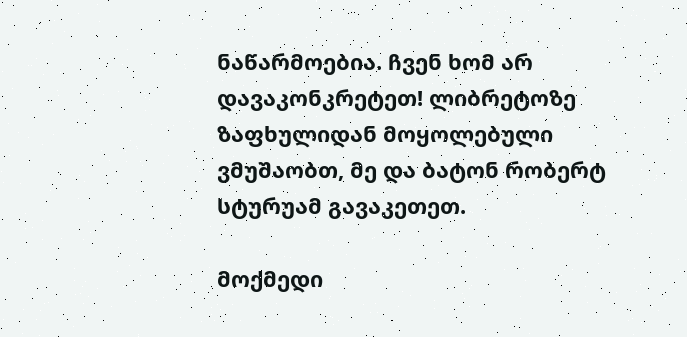ნაწარმოებია. ჩვენ ხომ არ დავაკონკრეტეთ! ლიბრეტოზე ზაფხულიდან მოყოლებული ვმუშაობთ, მე და ბატონ რობერტ სტურუამ გავაკეთეთ.

მოქმედი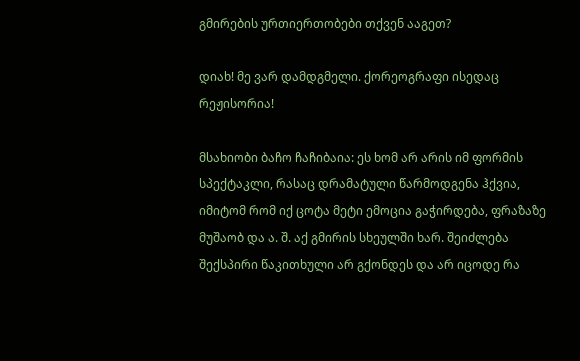გმირების ურთიერთობები თქვენ ააგეთ?

დიახ! მე ვარ დამდგმელი. ქორეოგრაფი ისედაც რეჟისორია!

მსახიობი ბაჩო ჩაჩიბაია: ეს ხომ არ არის იმ ფორმის სპექტაკლი, რასაც დრამატული წარმოდგენა ჰქვია, იმიტომ რომ იქ ცოტა მეტი ემოცია გაჭირდება, ფრაზაზე მუშაობ და ა. შ. აქ გმირის სხეულში ხარ. შეიძლება შექსპირი წაკითხული არ გქონდეს და არ იცოდე რა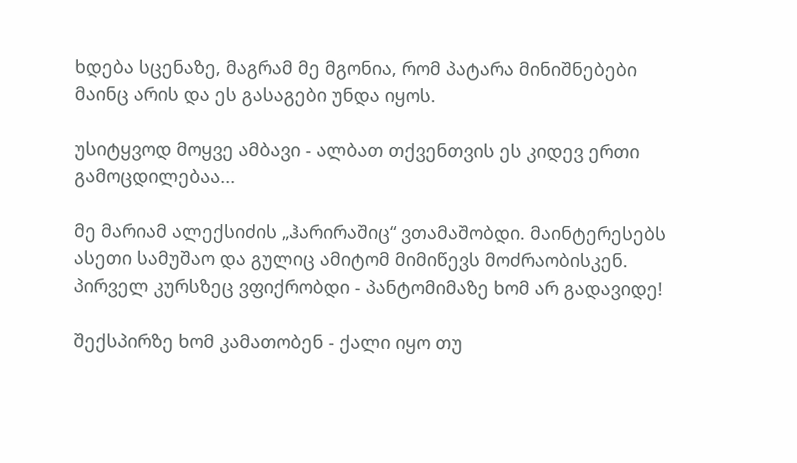ხდება სცენაზე, მაგრამ მე მგონია, რომ პატარა მინიშნებები მაინც არის და ეს გასაგები უნდა იყოს.

უსიტყვოდ მოყვე ამბავი - ალბათ თქვენთვის ეს კიდევ ერთი გამოცდილებაა...

მე მარიამ ალექსიძის „ჰარირაშიც“ ვთამაშობდი. მაინტერესებს ასეთი სამუშაო და გულიც ამიტომ მიმიწევს მოძრაობისკენ. პირველ კურსზეც ვფიქრობდი - პანტომიმაზე ხომ არ გადავიდე!

შექსპირზე ხომ კამათობენ - ქალი იყო თუ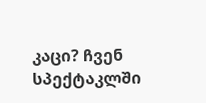კაცი? ჩვენ სპექტაკლში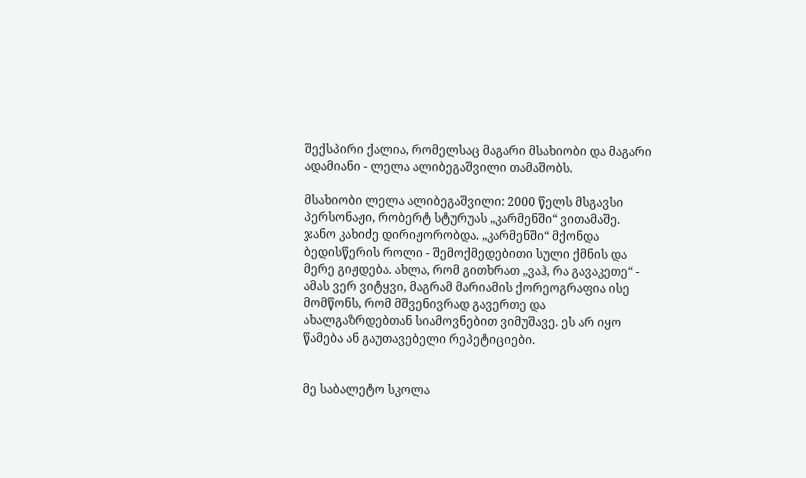შექსპირი ქალია, რომელსაც მაგარი მსახიობი და მაგარი ადამიანი - ლელა ალიბეგაშვილი თამაშობს.

მსახიობი ლელა ალიბეგაშვილი: 2000 წელს მსგავსი პერსონაჟი, რობერტ სტურუას „კარმენში“ ვითამაშე. ჯანო კახიძე დირიჟორობდა. „კარმენში“ მქონდა ბედისწერის როლი - შემოქმედებითი სული ქმნის და მერე გიჟდება. ახლა, რომ გითხრათ „ვაჰ, რა გავაკეთე“ - ამას ვერ ვიტყვი, მაგრამ მარიამის ქორეოგრაფია ისე მომწონს, რომ მშვენივრად გავერთე და ახალგაზრდებთან სიამოვნებით ვიმუშავე. ეს არ იყო წამება ან გაუთავებელი რეპეტიციები.


მე საბალეტო სკოლა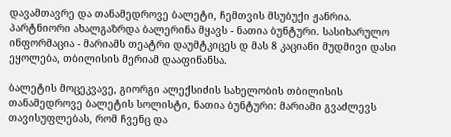დავამთავრე და თანამედროვე ბალეტი, ჩემთვის მსუბუქი ჟანრია. პარტნიორი ახალგაზრდა ბალერინა მყავს - ნათია ბუნტური. სასიხარულო ინფორმაცია - მარიამს თეატრი დაუმტკიცეს დ მას 8 კაციანი მუდმივი დასი ეყოლება, თბილისის მერიამ დააფინანსა.

ბალეტის მოცეკვავე, გიორგი ალექსიძის სახელობის თბილისის თანამედროვე ბალეტის სოლისტი, ნათია ბუნტური: მარიამი გვაძლევს თავისუფლებას, რომ ჩვენც და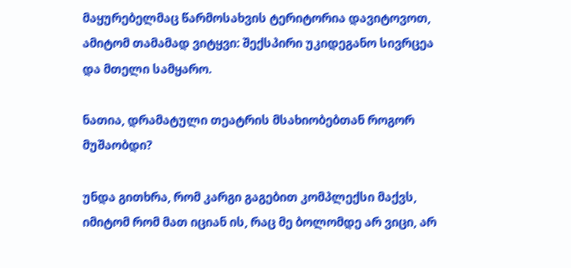მაყურებელმაც წარმოსახვის ტერიტორია დავიტოვოთ, ამიტომ თამამად ვიტყვი: შექსპირი უკიდეგანო სივრცეა და მთელი სამყარო.

ნათია, დრამატული თეატრის მსახიობებთან როგორ მუშაობდი?

უნდა გითხრა, რომ კარგი გაგებით კომპლექსი მაქვს, იმიტომ რომ მათ იციან ის, რაც მე ბოლომდე არ ვიცი, არ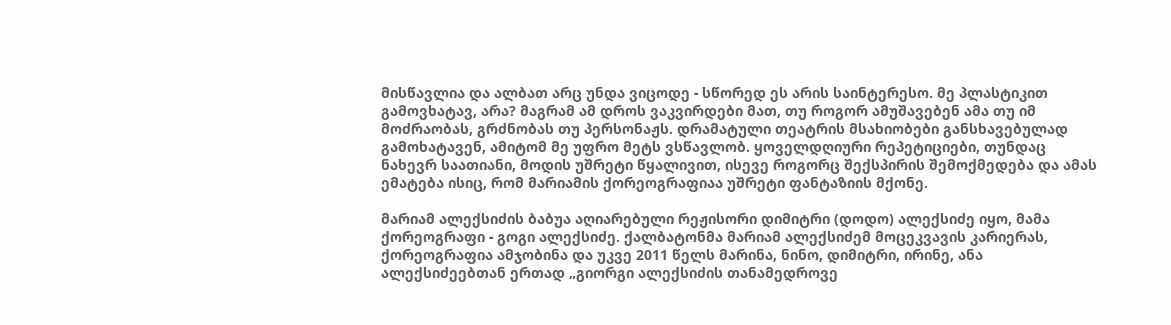მისწავლია და ალბათ არც უნდა ვიცოდე - სწორედ ეს არის საინტერესო. მე პლასტიკით გამოვხატავ, არა? მაგრამ ამ დროს ვაკვირდები მათ, თუ როგორ ამუშავებენ ამა თუ იმ მოძრაობას, გრძნობას თუ პერსონაჟს. დრამატული თეატრის მსახიობები განსხავებულად გამოხატავენ, ამიტომ მე უფრო მეტს ვსწავლობ. ყოველდღიური რეპეტიციები, თუნდაც ნახევრ საათიანი, მოდის უშრეტი წყალივით, ისევე როგორც შექსპირის შემოქმედება და ამას ემატება ისიც, რომ მარიამის ქორეოგრაფიაა უშრეტი ფანტაზიის მქონე.

მარიამ ალექსიძის ბაბუა აღიარებული რეჟისორი დიმიტრი (დოდო) ალექსიძე იყო, მამა ქორეოგრაფი - გოგი ალექსიძე. ქალბატონმა მარიამ ალექსიძემ მოცეკვავის კარიერას, ქორეოგრაფია ამჯობინა და უკვე 2011 წელს მარინა, ნინო, დიმიტრი, ირინე, ანა ალექსიძეებთან ერთად „გიორგი ალექსიძის თანამედროვე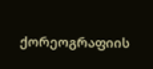ქორეოგრაფიის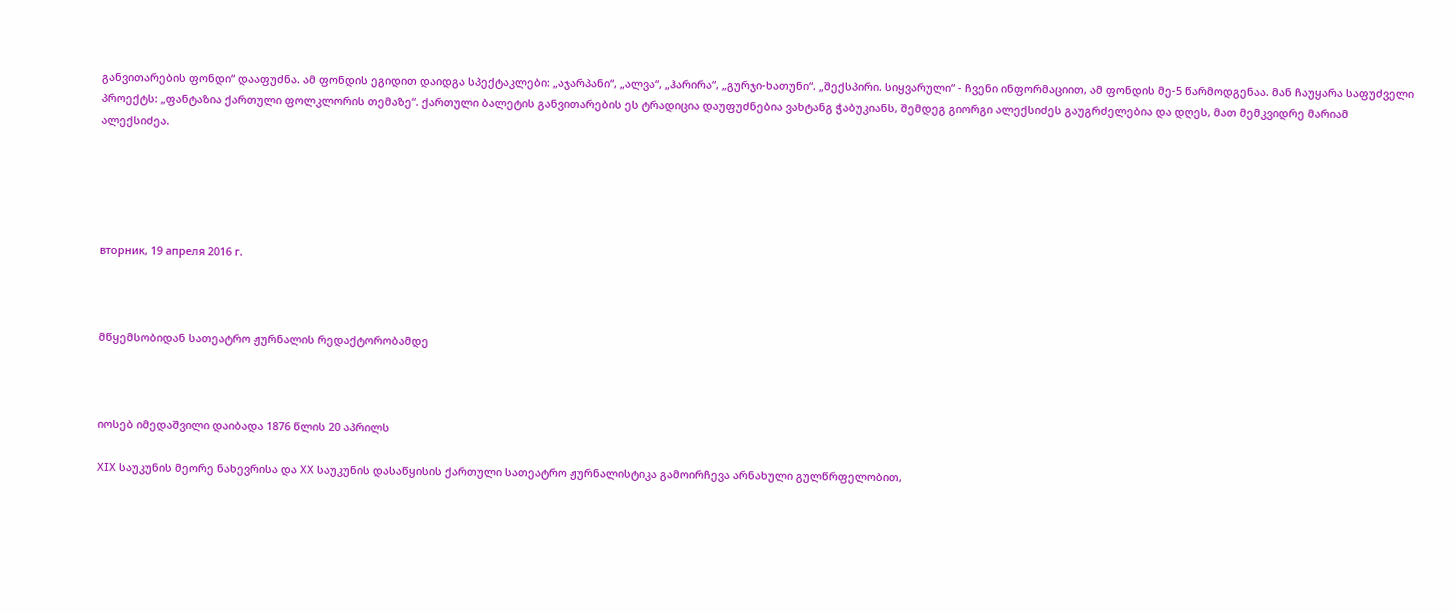განვითარების ფონდი“ დააფუძნა. ამ ფონდის ეგიდით დაიდგა სპექტაკლები: „აჯარპანი“, „ალვა“, „ჰარირა“, „გურჯი-ხათუნი“. „შექსპირი. სიყვარული“ - ჩვენი ინფორმაციით, ამ ფონდის მე-5 წარმოდგენაა. მან ჩაუყარა საფუძველი პროექტს: „ფანტაზია ქართული ფოლკლორის თემაზე“. ქართული ბალეტის განვითარების ეს ტრადიცია დაუფუძნებია ვახტანგ ჭაბუკიანს, შემდეგ გიორგი ალექსიძეს გაუგრძელებია და დღეს, მათ მემკვიდრე მარიამ ალექსიძეა.





вторник, 19 апреля 2016 г.



მწყემსობიდან სათეატრო ჟურნალის რედაქტორობამდე



იოსებ იმედაშვილი დაიბადა 1876 წლის 20 აპრილს

XIX საუკუნის მეორე ნახევრისა და XX საუკუნის დასაწყისის ქართული სათეატრო ჟურნალისტიკა გამოირჩევა არნახული გულწრფელობით,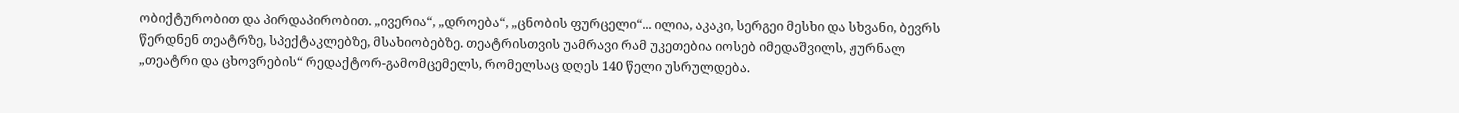ობიქტურობით და პირდაპირობით. „ივერია“, „დროება“, „ცნობის ფურცელი“... ილია, აკაკი, სერგეი მესხი და სხვანი, ბევრს წერდნენ თეატრზე, სპექტაკლებზე, მსახიობებზე. თეატრისთვის უამრავი რამ უკეთებია იოსებ იმედაშვილს, ჟურნალ „თეატრი და ცხოვრების“ რედაქტორ-გამომცემელს, რომელსაც დღეს 140 წელი უსრულდება.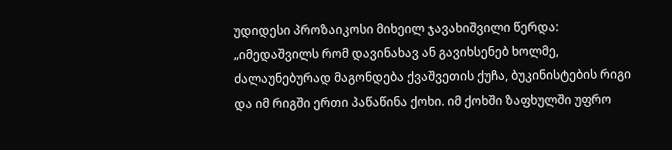უდიდესი პროზაიკოსი მიხეილ ჯავახიშვილი წერდა: „იმედაშვილს რომ დავინახავ ან გავიხსენებ ხოლმე, ძალაუნებურად მაგონდება ქვაშვეთის ქუჩა, ბუკინისტების რიგი და იმ რიგში ერთი პაწაწინა ქოხი. იმ ქოხში ზაფხულში უფრო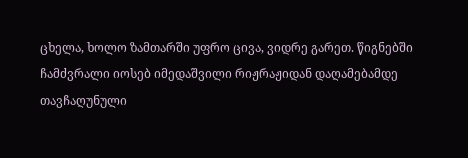ცხელა, ხოლო ზამთარში უფრო ცივა, ვიდრე გარეთ. წიგნებში ჩამძვრალი იოსებ იმედაშვილი რიჟრაჟიდან დაღამებამდე თავჩაღუნული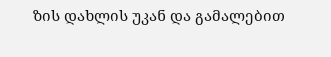ზის დახლის უკან და გამალებით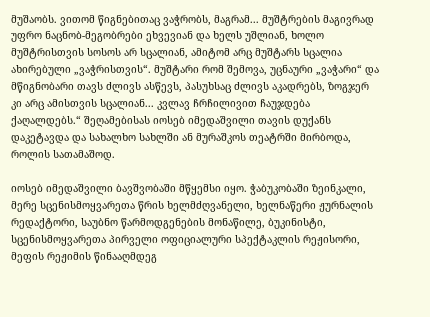მუშაობს. ვითომ წიგნებითაც ვაჭრობს, მაგრამ... მუშტრების მაგივრად უფრო ნაცნობ-მეგობრები ეხვევიან და ხელს უშლიან, ხოლო მუშტრისთვის სოსოს არ სცალიან, ამიტომ არც მუშტარს სცალია ახირებული „ვაჭრისთვის“. მუშტარი რომ შემოვა, უცნაური „ვაჭარი“ და მწიგნობარი თავს ძლივს ასწევს, პასუხსაც ძლივს აკადრებს, ზოგჯერ კი არც ამისთვის სცალიან... კვლავ ჩრჩილივით ჩაუჯდება ქაღალდებს.“ შეღამებისას იოსებ იმედაშვილი თავის დუქანს დაკეტავდა და სახალხო სახლში ან მურაშკოს თეატრში მირბოდა, როლის სათამაშოდ.

იოსებ იმედაშვილი ბავშვობაში მწყემსი იყო. ჭაბუკობაში ზეინკალი, მერე სცენისმოყვარეთა წრის ხელმძღვანელი, ხელნაწერი ჟურნალის რედაქტორი, საუბნო წარმოდგენების მონაწილე, ბუკინისტი, სცენისმოყვარეთა პირველი ოფიციალური სპექტაკლის რეჟისორი, მეფის რეჟიმის წინააღმდეგ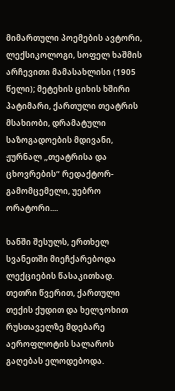მიმართული პოემების ავტორი, ლექსიკოლოგი, სოფელ ხაშმის არჩევითი მამასახლისი (1905 წელი); მეტეხის ციხის ხშირი პატიმარი, ქართული თეატრის მსახიობი, დრამატული საზოგადოების მდივანი, ჟურნალ „თეატრისა და ცხოვრების“ რედაქტორ-გამომცემელი, უებრო ორატორი....

ხანში შესულს, ერთხელ სვანეთში მიეჩქარებოდა ლექციების წასაკითხად. თეთრი წვერით, ქართული თექის ქუდით და ხელჯოხით რუსთაველზე მდებარე აეროფლოტის სალაროს გაღებას ელოდებოდა.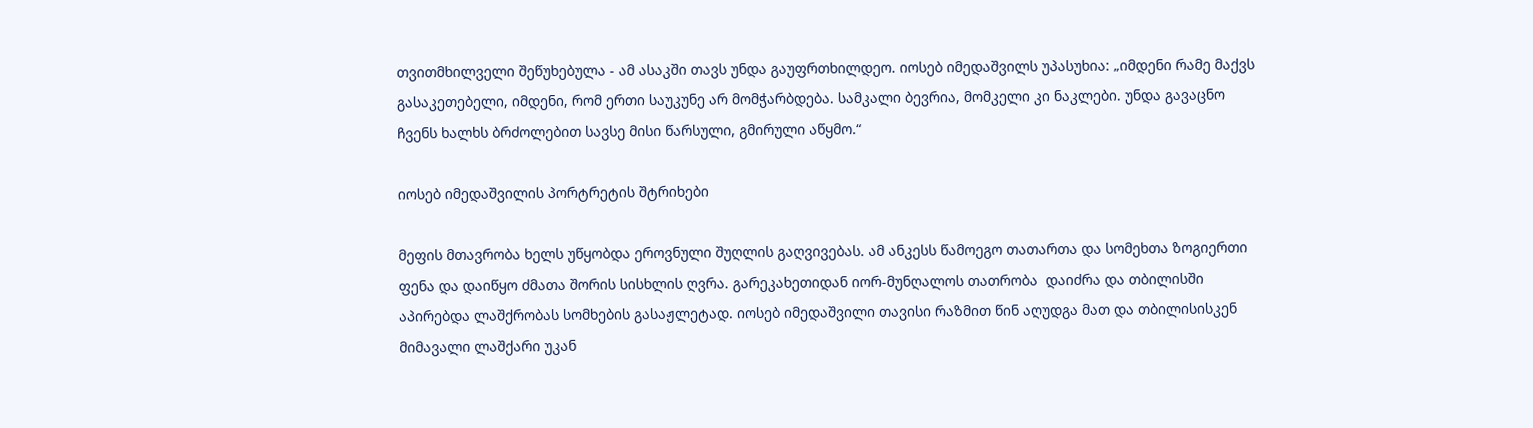თვითმხილველი შეწუხებულა - ამ ასაკში თავს უნდა გაუფრთხილდეო. იოსებ იმედაშვილს უპასუხია: „იმდენი რამე მაქვს გასაკეთებელი, იმდენი, რომ ერთი საუკუნე არ მომჭარბდება. სამკალი ბევრია, მომკელი კი ნაკლები. უნდა გავაცნო ჩვენს ხალხს ბრძოლებით სავსე მისი წარსული, გმირული აწყმო.“

იოსებ იმედაშვილის პორტრეტის შტრიხები

მეფის მთავრობა ხელს უწყობდა ეროვნული შუღლის გაღვივებას. ამ ანკესს წამოეგო თათართა და სომეხთა ზოგიერთი ფენა და დაიწყო ძმათა შორის სისხლის ღვრა. გარეკახეთიდან იორ-მუნღალოს თათრობა  დაიძრა და თბილისში აპირებდა ლაშქრობას სომხების გასაჟლეტად. იოსებ იმედაშვილი თავისი რაზმით წინ აღუდგა მათ და თბილისისკენ მიმავალი ლაშქარი უკან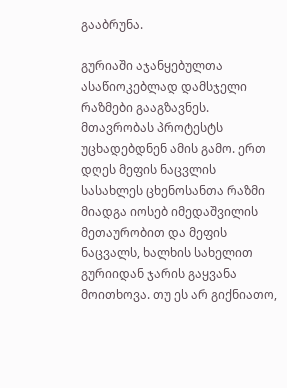გააბრუნა.

გურიაში აჯანყებულთა ასაწიოკებლად დამსჯელი რაზმები გააგზავნეს. მთავრობას პროტესტს უცხადებდნენ ამის გამო. ერთ დღეს მეფის ნაცვლის სასახლეს ცხენოსანთა რაზმი მიადგა იოსებ იმედაშვილის მეთაურობით და მეფის ნაცვალს, ხალხის სახელით გურიიდან ჯარის გაყვანა მოითხოვა. თუ ეს არ გიქნიათო,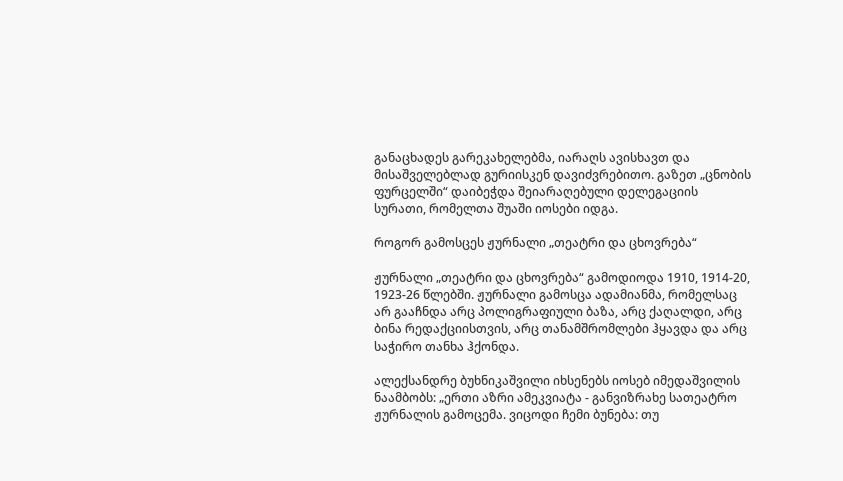განაცხადეს გარეკახელებმა, იარაღს ავისხავთ და მისაშველებლად გურიისკენ დავიძვრებითო. გაზეთ „ცნობის ფურცელში“ დაიბეჭდა შეიარაღებული დელეგაციის სურათი, რომელთა შუაში იოსები იდგა.

როგორ გამოსცეს ჟურნალი „თეატრი და ცხოვრება“

ჟურნალი „თეატრი და ცხოვრება“ გამოდიოდა 1910, 1914-20, 1923-26 წლებში. ჟურნალი გამოსცა ადამიანმა, რომელსაც არ გააჩნდა არც პოლიგრაფიული ბაზა, არც ქაღალდი, არც ბინა რედაქციისთვის, არც თანამშრომლები ჰყავდა და არც საჭირო თანხა ჰქონდა.

ალექსანდრე ბუხნიკაშვილი იხსენებს იოსებ იმედაშვილის ნაამბობს: „ერთი აზრი ამეკვიატა - განვიზრახე სათეატრო ჟურნალის გამოცემა. ვიცოდი ჩემი ბუნება: თუ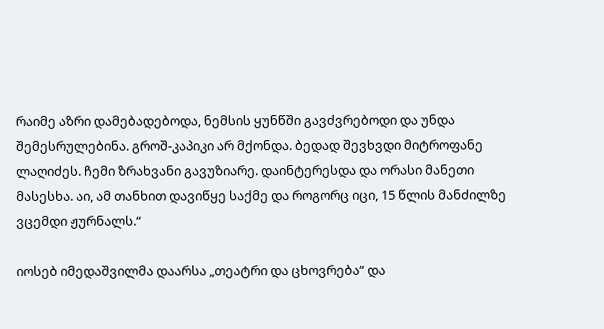რაიმე აზრი დამებადებოდა, ნემსის ყუნწში გავძვრებოდი და უნდა შემესრულებინა. გროშ-კაპიკი არ მქონდა. ბედად შევხვდი მიტროფანე ლაღიძეს. ჩემი ზრახვანი გავუზიარე. დაინტერესდა და ორასი მანეთი მასესხა. აი, ამ თანხით დავიწყე საქმე და როგორც იცი, 15 წლის მანძილზე ვცემდი ჟურნალს.“

იოსებ იმედაშვილმა დაარსა „თეატრი და ცხოვრება“ და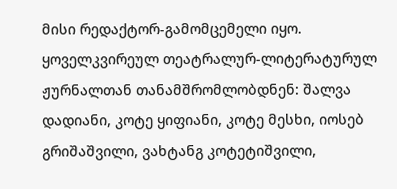მისი რედაქტორ-გამომცემელი იყო. ყოველკვირეულ თეატრალურ-ლიტერატურულ ჟურნალთან თანამშრომლობდნენ: შალვა დადიანი, კოტე ყიფიანი, კოტე მესხი, იოსებ გრიშაშვილი, ვახტანგ კოტეტიშვილი,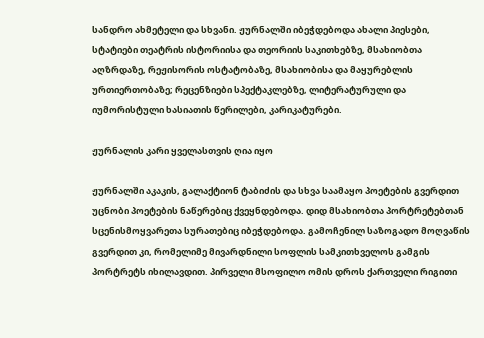სანდრო ახმეტელი და სხვანი. ჟურნალში იბეჭდებოდა ახალი პიესები, სტატიები თეატრის ისტორიისა და თეორიის საკითხებზე, მსახიობთა აღზრდაზე, რეჟისორის ოსტატობაზე, მსახიობისა და მაყურებლის ურთიერთობაზე; რეცენზიები სპექტაკლებზე, ლიტერატურული და იუმორისტული ხასიათის წერილები, კარიკატურები.

ჟურნალის კარი ყველასთვის ღია იყო

ჟურნალში აკაკის, გალაქტიონ ტაბიძის და სხვა საამაყო პოეტების გვერდით უცნობი პოეტების ნაწერებიც ქვეყნდებოდა. დიდ მსახიობთა პორტრეტებთან სცენისმოყვარეთა სურათებიც იბეჭდებოდა. გამოჩენილ საზოგადო მოღვაწის გვერდით კი, რომელიმე მივარდნილი სოფლის სამკითხველოს გამგის პორტრეტს იხილავდით. პირველი მსოფილო ომის დროს ქართველი რიგითი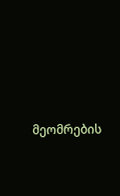მეომრების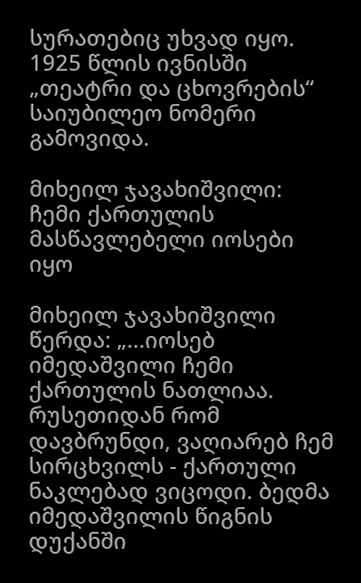სურათებიც უხვად იყო.  1925 წლის ივნისში „თეატრი და ცხოვრების“ საიუბილეო ნომერი გამოვიდა.

მიხეილ ჯავახიშვილი: ჩემი ქართულის მასწავლებელი იოსები იყო

მიხეილ ჯავახიშვილი წერდა: „...იოსებ იმედაშვილი ჩემი ქართულის ნათლიაა. რუსეთიდან რომ დავბრუნდი, ვაღიარებ ჩემ სირცხვილს - ქართული ნაკლებად ვიცოდი. ბედმა იმედაშვილის წიგნის დუქანში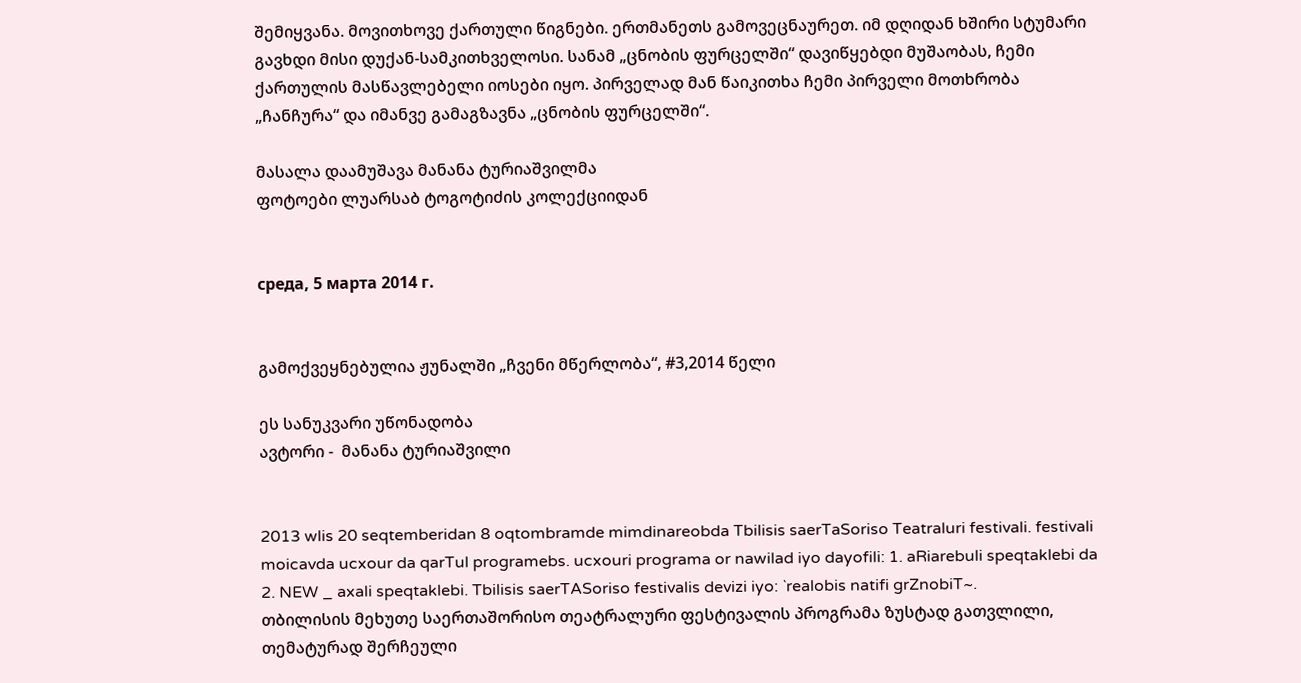შემიყვანა. მოვითხოვე ქართული წიგნები. ერთმანეთს გამოვეცნაურეთ. იმ დღიდან ხშირი სტუმარი გავხდი მისი დუქან-სამკითხველოსი. სანამ „ცნობის ფურცელში“ დავიწყებდი მუშაობას, ჩემი ქართულის მასწავლებელი იოსები იყო. პირველად მან წაიკითხა ჩემი პირველი მოთხრობა „ჩანჩურა“ და იმანვე გამაგზავნა „ცნობის ფურცელში“.

მასალა დაამუშავა მანანა ტურიაშვილმა
ფოტოები ლუარსაბ ტოგოტიძის კოლექციიდან


среда, 5 марта 2014 г.


გამოქვეყნებულია ჟუნალში „ჩვენი მწერლობა“, #3,2014 წელი

ეს სანუკვარი უწონადობა
ავტორი -  მანანა ტურიაშვილი


2013 wlis 20 seqtemberidan 8 oqtombramde mimdinareobda Tbilisis saerTaSoriso Teatraluri festivali. festivali moicavda ucxour da qarTul programebs. ucxouri programa or nawilad iyo dayofili: 1. aRiarebuli speqtaklebi da 2. NEW _ axali speqtaklebi. Tbilisis saerTASoriso festivalis devizi iyo: `realobis natifi grZnobiT~.
თბილისის მეხუთე საერთაშორისო თეატრალური ფესტივალის პროგრამა ზუსტად გათვლილი, თემატურად შერჩეული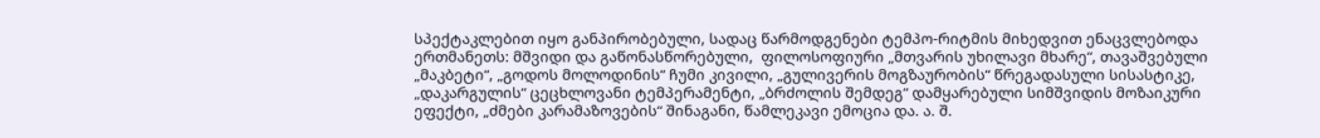სპექტაკლებით იყო განპირობებული, სადაც წარმოდგენები ტემპო-რიტმის მიხედვით ენაცვლებოდა ერთმანეთს: მშვიდი და გაწონასწორებული,  ფილოსოფიური „მთვარის უხილავი მხარე“, თავაშვებული „მაკბეტი“, „გოდოს მოლოდინის“ ჩუმი კივილი, „გულივერის მოგზაურობის“ წრეგადასული სისასტიკე, „დაკარგულის“ ცეცხლოვანი ტემპერამენტი, „ბრძოლის შემდეგ“ დამყარებული სიმშვიდის მოზაიკური ეფექტი, „ძმები კარამაზოვების“ შინაგანი, წამლეკავი ემოცია და. ა. შ.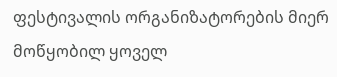ფესტივალის ორგანიზატორების მიერ მოწყობილ ყოველ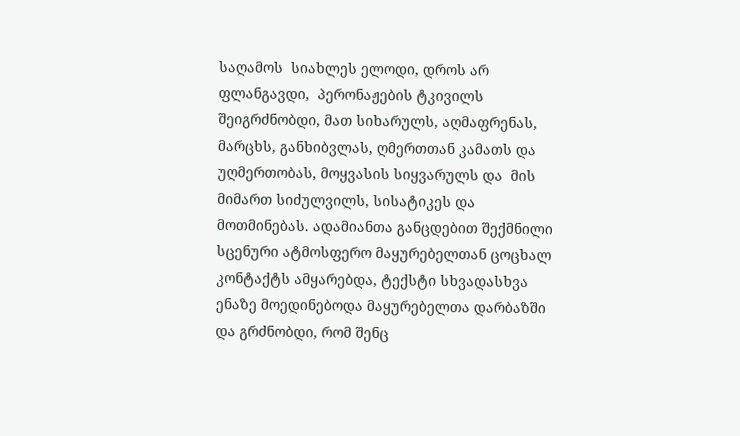საღამოს  სიახლეს ელოდი, დროს არ ფლანგავდი,  პერონაჟების ტკივილს შეიგრძნობდი, მათ სიხარულს, აღმაფრენას, მარცხს, განხიბვლას, ღმერთთან კამათს და უღმერთობას, მოყვასის სიყვარულს და  მის მიმართ სიძულვილს, სისატიკეს და მოთმინებას. ადამიანთა განცდებით შექმნილი სცენური ატმოსფერო მაყურებელთან ცოცხალ კონტაქტს ამყარებდა, ტექსტი სხვადასხვა ენაზე მოედინებოდა მაყურებელთა დარბაზში და გრძნობდი, რომ შენც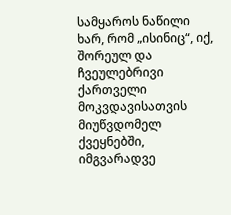სამყაროს ნაწილი ხარ, რომ „ისინიც“, იქ, შორეულ და ჩვეულებრივი ქართველი მოკვდავისათვის მიუწვდომელ ქვეყნებში, იმგვარადვე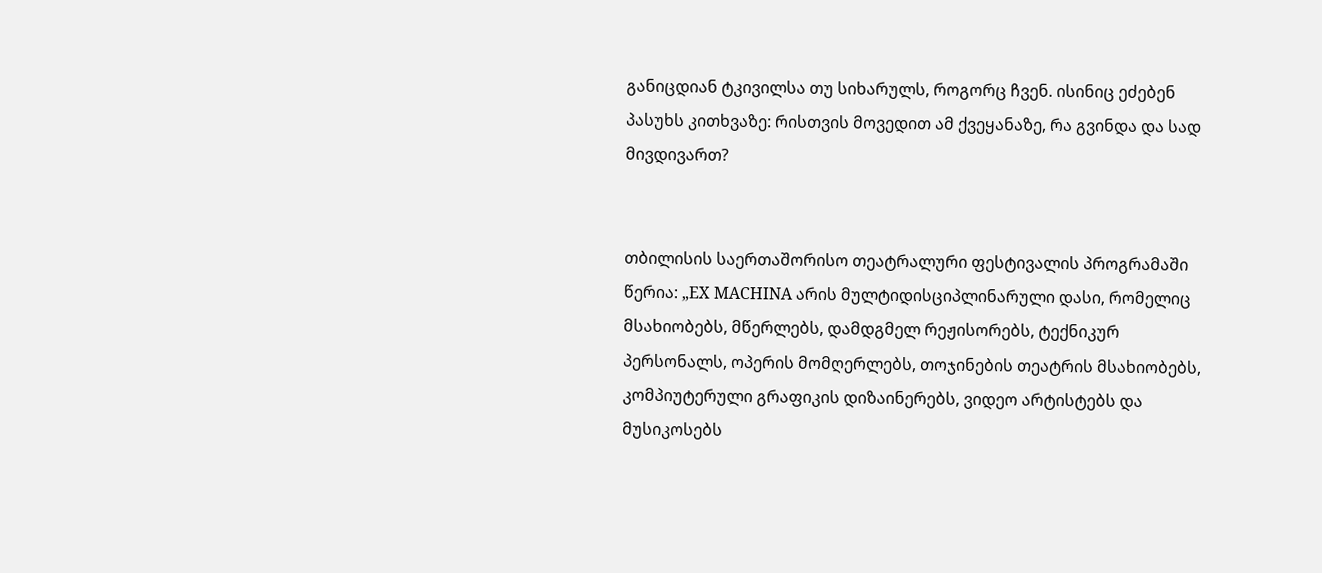განიცდიან ტკივილსა თუ სიხარულს, როგორც ჩვენ. ისინიც ეძებენ პასუხს კითხვაზე: რისთვის მოვედით ამ ქვეყანაზე, რა გვინდა და სად მივდივართ?


თბილისის საერთაშორისო თეატრალური ფესტივალის პროგრამაში  წერია: „EX MACHINA არის მულტიდისციპლინარული დასი, რომელიც მსახიობებს, მწერლებს, დამდგმელ რეჟისორებს, ტექნიკურ პერსონალს, ოპერის მომღერლებს, თოჯინების თეატრის მსახიობებს, კომპიუტერული გრაფიკის დიზაინერებს, ვიდეო არტისტებს და მუსიკოსებს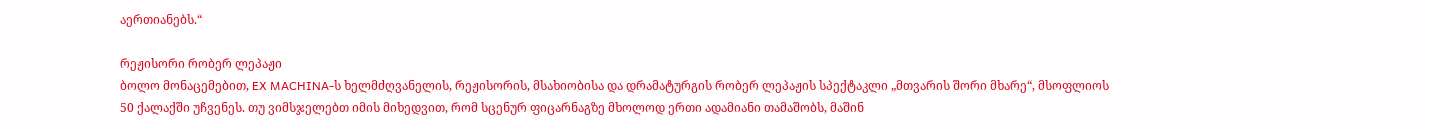აერთიანებს.“

რეჟისორი რობერ ლეპაჟი
ბოლო მონაცემებით, EX MACHINA-ს ხელმძღვანელის, რეჟისორის, მსახიობისა და დრამატურგის რობერ ლეპაჟის სპექტაკლი „მთვარის შორი მხარე“, მსოფლიოს 50 ქალაქში უჩვენეს. თუ ვიმსჯელებთ იმის მიხედვით, რომ სცენურ ფიცარნაგზე მხოლოდ ერთი ადამიანი თამაშობს, მაშინ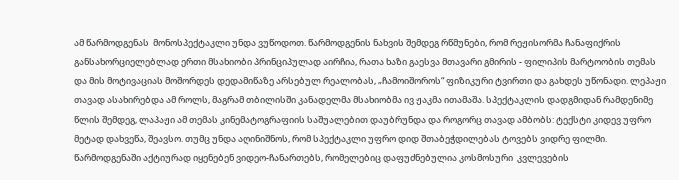ამ წარმოდგენას  მონოსპექტაკლი უნდა ვუწოდოთ. წარმოდგენის ნახვის შემდეგ რწმუნები, რომ რეჟისორმა ჩანაფიქრის განსახორციელებლად ერთი მსახიობი პრინციპულად აირჩია, რათა ხაზი გაესვა მთავარი გმირის - ფილიპის მარტოობის თემას და მის მოტივაციას მოშორდეს დედამიწაზე არსებულ რეალობას, „ჩამოიშოროს“ ფიზიკური ტვირთი და გახდეს უწონადი. ლეპაჟი თავად ასახირებდა ამ როლს, მაგრამ თბილისში კანადელმა მსახიობმა ივ ჟაკმა ითამაშა. სპექტაკლის დადგმიდან რამდენიმე წლის შემდეგ, ლაპაჟი ამ თემას კინემატოგრაფიის საშუალებით დაუბრუნდა და როგორც თავად ამბობს: ტექსტი კიდევ უფრო მეტად დახვეწა, შეავსო. თუმც უნდა აღინიშნოს, რომ სპექტაკლი უფრო დიდ შთაბეჭდილებას ტოვებს ვიდრე ფილმი.  წარმოდგენაში აქტიურად იყენებენ ვიდეო-ჩანართებს, რომელებიც დაფუძნებულია კოსმოსური  კვლევების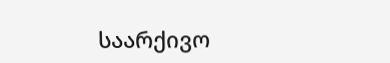საარქივო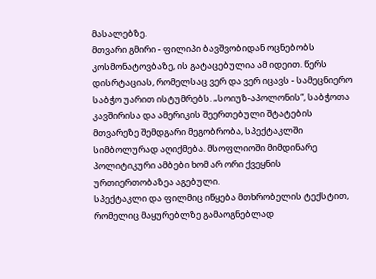მასალებზე.
მთვარი გმირი - ფილიპი ბავშვობიდან ოცნებობს კოსმონატოვბაზე, ის გატაცებულია ამ იდეით. წერს დისრტაციას, რომელსაც ვერ და ვერ იცავს - სამეცნიერო საბჭო უარით ისტუმრებს. „სოიუზ-აპოლონის“, საბჭოთა კავშირისა და ამერიკის შეერთებული შტატების მთვარეზე შემდგარი მეგობრობა, სპექტაკლში სიმბოლურად აღიქმება. მსოფლიოში მიმდინარე პოლიტიკური ამბები ხომ არ ორი ქვეყნის ურთიერთობაზეა აგებული.
სპექტაკლი და ფილმიც იწყება მთხრობელის ტექსტით, რომელიც მაყურებლზე გამაოგნებლად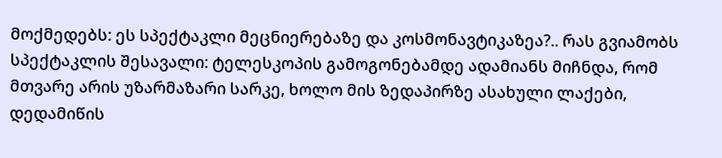მოქმედებს: ეს სპექტაკლი მეცნიერებაზე და კოსმონავტიკაზეა?.. რას გვიამობს სპექტაკლის შესავალი: ტელესკოპის გამოგონებამდე ადამიანს მიჩნდა, რომ მთვარე არის უზარმაზარი სარკე, ხოლო მის ზედაპირზე ასახული ლაქები, დედამიწის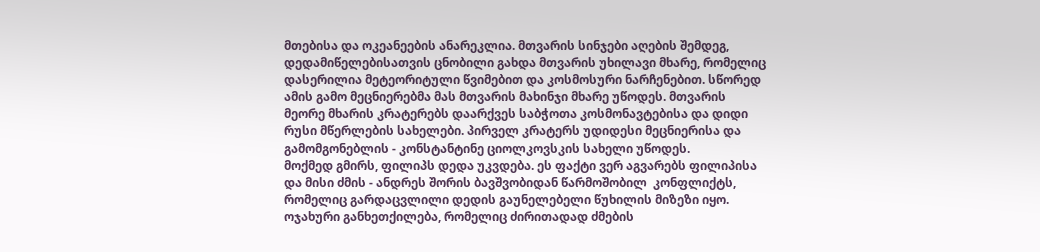მთებისა და ოკეანეების ანარეკლია. მთვარის სინჯები აღების შემდეგ, დედამიწელებისათვის ცნობილი გახდა მთვარის უხილავი მხარე, რომელიც დასერილია მეტეორიტული წვიმებით და კოსმოსური ნარჩენებით. სწორედ ამის გამო მეცნიერებმა მას მთვარის მახინჯი მხარე უწოდეს. მთვარის მეორე მხარის კრატერებს დაარქვეს საბჭოთა კოსმონავტებისა და დიდი რუსი მწერლების სახელები. პირველ კრატერს უდიდესი მეცნიერისა და გამომგონებლის - კონსტანტინე ციოლკოვსკის სახელი უწოდეს.
მოქმედ გმირს, ფილიპს დედა უკვდება. ეს ფაქტი ვერ აგვარებს ფილიპისა და მისი ძმის - ანდრეს შორის ბავშვობიდან წარმოშობილ  კონფლიქტს, რომელიც გარდაცვლილი დედის გაუნელებელი წუხილის მიზეზი იყო. ოჯახური განხეთქილება, რომელიც ძირითადად ძმების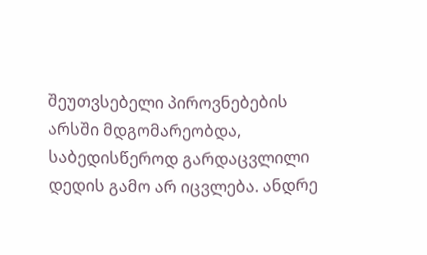შეუთვსებელი პიროვნებების არსში მდგომარეობდა, საბედისწეროდ გარდაცვლილი დედის გამო არ იცვლება. ანდრე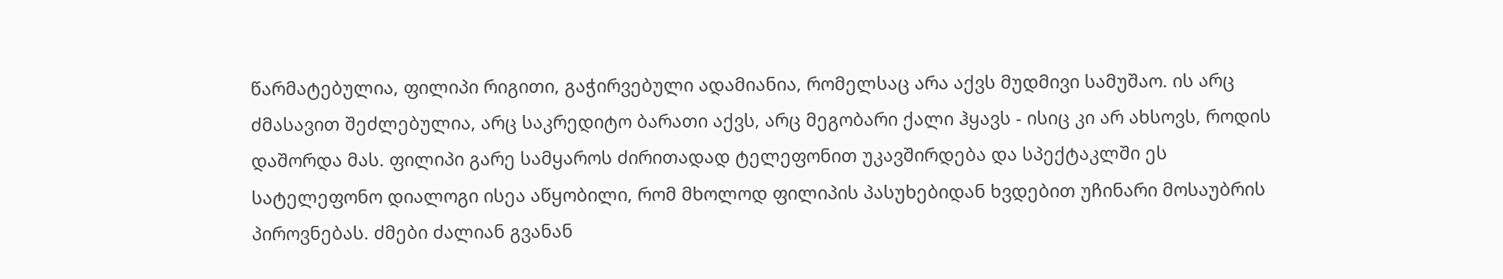წარმატებულია, ფილიპი რიგითი, გაჭირვებული ადამიანია, რომელსაც არა აქვს მუდმივი სამუშაო. ის არც ძმასავით შეძლებულია, არც საკრედიტო ბარათი აქვს, არც მეგობარი ქალი ჰყავს - ისიც კი არ ახსოვს, როდის დაშორდა მას. ფილიპი გარე სამყაროს ძირითადად ტელეფონით უკავშირდება და სპექტაკლში ეს სატელეფონო დიალოგი ისეა აწყობილი, რომ მხოლოდ ფილიპის პასუხებიდან ხვდებით უჩინარი მოსაუბრის პიროვნებას. ძმები ძალიან გვანან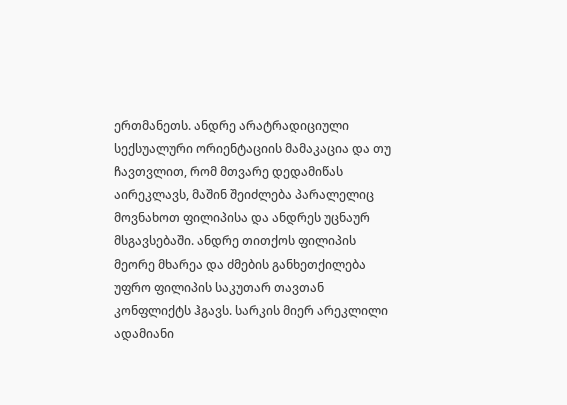ერთმანეთს. ანდრე არატრადიციული სექსუალური ორიენტაციის მამაკაცია და თუ ჩავთვლით, რომ მთვარე დედამიწას აირეკლავს, მაშინ შეიძლება პარალელიც მოვნახოთ ფილიპისა და ანდრეს უცნაურ მსგავსებაში. ანდრე თითქოს ფილიპის მეორე მხარეა და ძმების განხეთქილება უფრო ფილიპის საკუთარ თავთან კონფლიქტს ჰგავს. სარკის მიერ არეკლილი ადამიანი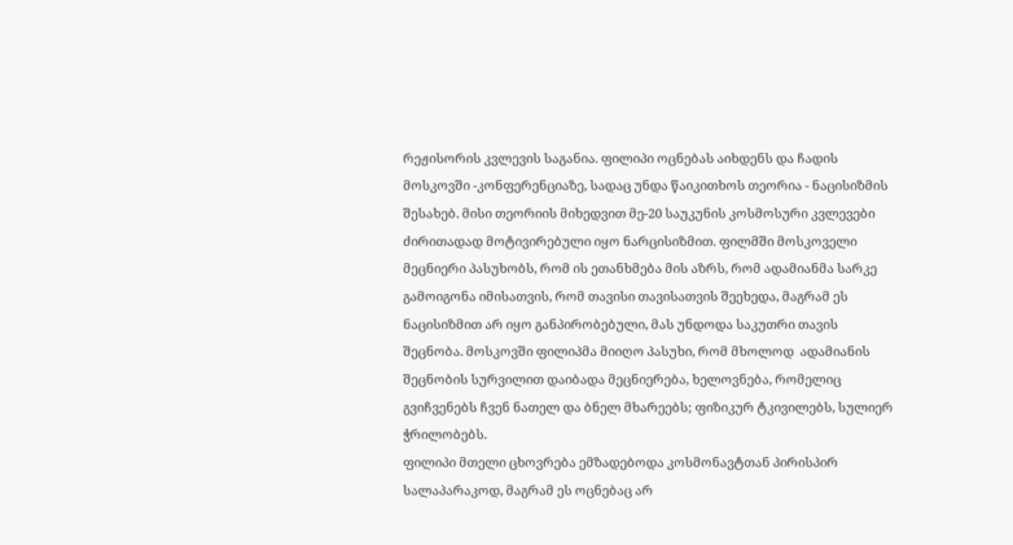რეჟისორის კვლევის საგანია. ფილიპი ოცნებას აიხდენს და ჩადის მოსკოვში -კონფერენციაზე, სადაც უნდა წაიკითხოს თეორია - ნაცისიზმის შესახებ. მისი თეორიის მიხედვით მე-20 საუკუნის კოსმოსური კვლევები ძირითადად მოტივირებული იყო ნარცისიზმით. ფილმში მოსკოველი მეცნიერი პასუხობს, რომ ის ეთანხმება მის აზრს, რომ ადამიანმა სარკე გამოიგონა იმისათვის, რომ თავისი თავისათვის შეეხედა, მაგრამ ეს ნაცისიზმით არ იყო განპირობებული, მას უნდოდა საკუთრი თავის შეცნობა. მოსკოვში ფილიპმა მიიღო პასუხი, რომ მხოლოდ  ადამიანის შეცნობის სურვილით დაიბადა მეცნიერება, ხელოვნება, რომელიც  გვიჩვენებს ჩვენ ნათელ და ბნელ მხარეებს; ფიზიკურ ტკივილებს, სულიერ ჭრილობებს.
ფილიპი მთელი ცხოვრება ემზადებოდა კოსმონავტთან პირისპირ სალაპარაკოდ, მაგრამ ეს ოცნებაც არ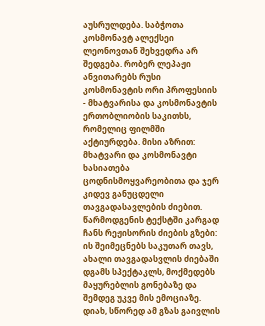აუსრულდება. საბჭოთა კოსმონავტ ალექსეი ლეონოვთან შეხვედრა არ შედგება. რობერ ლეპაჟი ანვითარებს რუსი კოსმონავტის ორი პროფესიის - მხატვარისა და კოსმონავტის ერთობლიობის საკითხს, რომელიც ფილმში აქტიურდება. მისი აზრით: მხატვარი და კოსმონავტი ხასიათება ცოდნისმოყვარეობითა და ჯერ კიდევ განუცდელი თავგადასავლების ძიებით. წარმოდგენის ტექსტში კარგად ჩანს რეჟისორის ძიების გზები: ის შეიმეცნებს საკუთარ თავს, ახალი თავგადასვლის ძიებაში დგამს სპექტაკლს, მოქმედებს მაყურებლის გონებაზე და შემდეგ უკვე მის ემოციაზე. დიახ, სწორედ ამ გზას გაივლის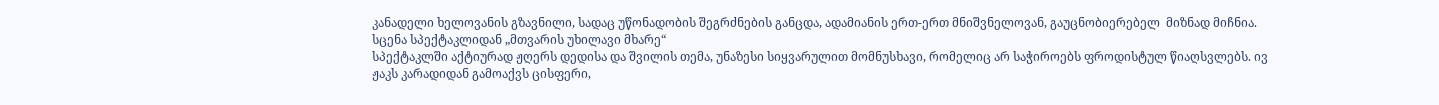კანადელი ხელოვანის გზავნილი, სადაც უწონადობის შეგრძნების განცდა, ადამიანის ერთ-ერთ მნიშვნელოვან, გაუცნობიერებელ  მიზნად მიჩნია.
სცენა სპექტაკლიდან „მთვარის უხილავი მხარე“
სპექტაკლში აქტიურად ჟღერს დედისა და შვილის თემა, უნაზესი სიყვარულით მომნუსხავი, რომელიც არ საჭიროებს ფროდისტულ წიაღსვლებს. ივ ჟაკს კარადიდან გამოაქვს ცისფერი,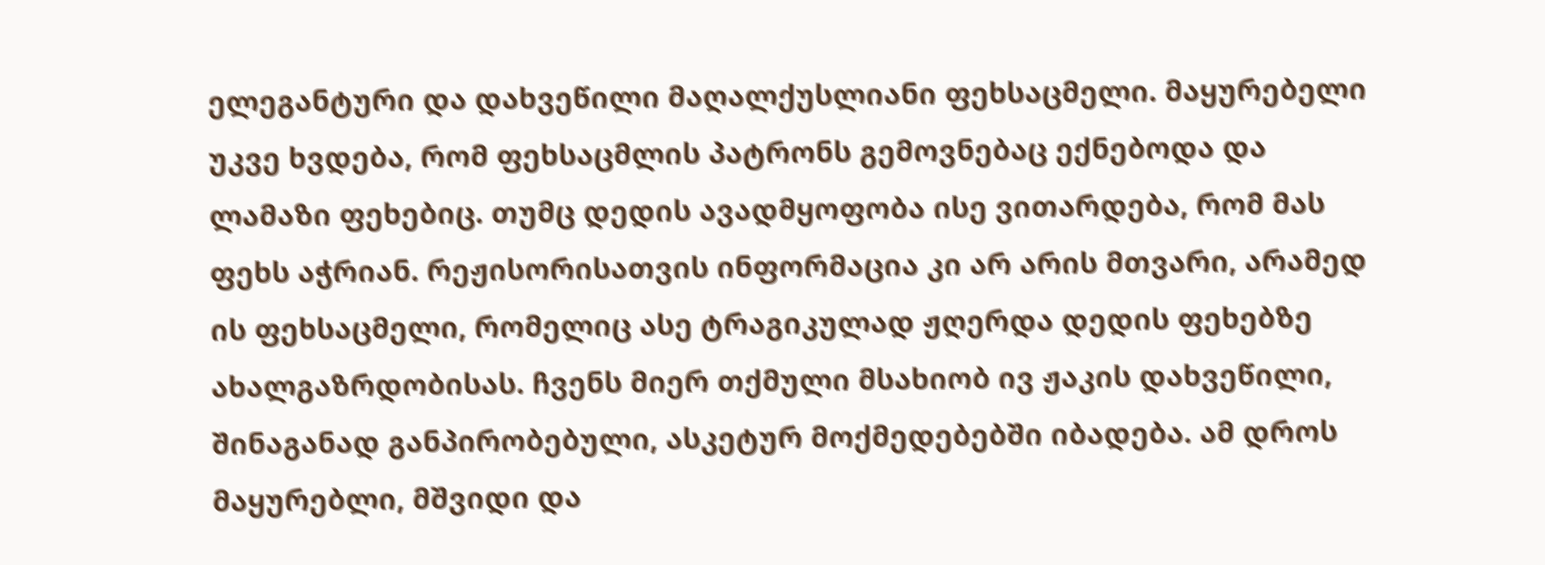ელეგანტური და დახვეწილი მაღალქუსლიანი ფეხსაცმელი. მაყურებელი უკვე ხვდება, რომ ფეხსაცმლის პატრონს გემოვნებაც ექნებოდა და ლამაზი ფეხებიც. თუმც დედის ავადმყოფობა ისე ვითარდება, რომ მას ფეხს აჭრიან. რეჟისორისათვის ინფორმაცია კი არ არის მთვარი, არამედ ის ფეხსაცმელი, რომელიც ასე ტრაგიკულად ჟღერდა დედის ფეხებზე ახალგაზრდობისას. ჩვენს მიერ თქმული მსახიობ ივ ჟაკის დახვეწილი, შინაგანად განპირობებული, ასკეტურ მოქმედებებში იბადება. ამ დროს მაყურებლი, მშვიდი და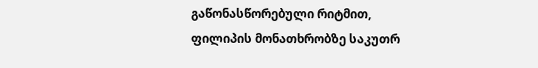გაწონასწორებული რიტმით,  ფილიპის მონათხრობზე საკუთრ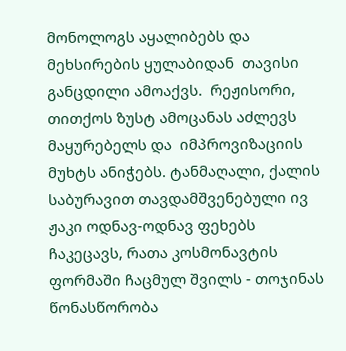მონოლოგს აყალიბებს და მეხსირების ყულაბიდან  თავისი განცდილი ამოაქვს.  რეჟისორი, თითქოს ზუსტ ამოცანას აძლევს მაყურებელს და  იმპროვიზაციის მუხტს ანიჭებს. ტანმაღალი, ქალის საბურავით თავდამშვენებული ივ ჟაკი ოდნავ-ოდნავ ფეხებს ჩაკეცავს, რათა კოსმონავტის ფორმაში ჩაცმულ შვილს - თოჯინას წონასწორობა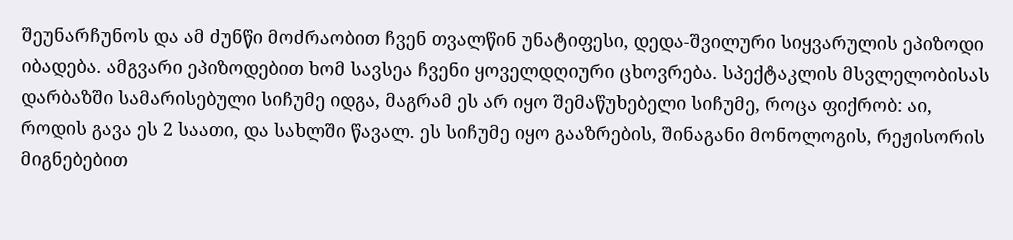შეუნარჩუნოს და ამ ძუნწი მოძრაობით ჩვენ თვალწინ უნატიფესი, დედა-შვილური სიყვარულის ეპიზოდი იბადება. ამგვარი ეპიზოდებით ხომ სავსეა ჩვენი ყოველდღიური ცხოვრება. სპექტაკლის მსვლელობისას დარბაზში სამარისებული სიჩუმე იდგა, მაგრამ ეს არ იყო შემაწუხებელი სიჩუმე, როცა ფიქრობ: აი, როდის გავა ეს 2 საათი, და სახლში წავალ. ეს სიჩუმე იყო გააზრების, შინაგანი მონოლოგის, რეჟისორის მიგნებებით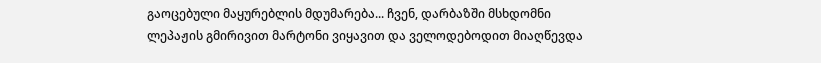გაოცებული მაყურებლის მდუმარება... ჩვენ, დარბაზში მსხდომნი ლეპაჟის გმირივით მარტონი ვიყავით და ველოდებოდით მიაღწევდა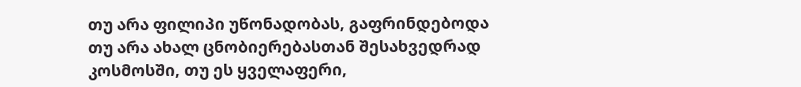თუ არა ფილიპი უწონადობას, გაფრინდებოდა თუ არა ახალ ცნობიერებასთან შესახვედრად კოსმოსში, თუ ეს ყველაფერი,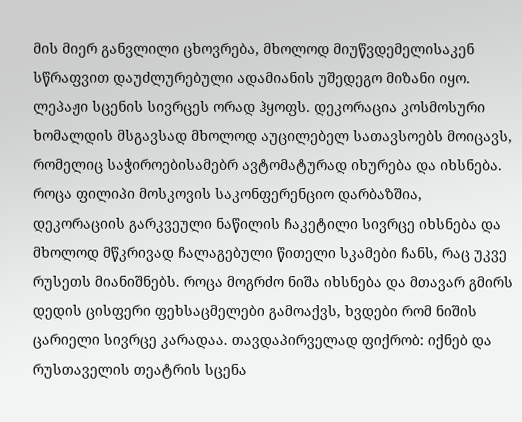მის მიერ განვლილი ცხოვრება, მხოლოდ მიუწვდემელისაკენ სწრაფვით დაუძლურებული ადამიანის უშედეგო მიზანი იყო.
ლეპაჟი სცენის სივრცეს ორად ჰყოფს. დეკორაცია კოსმოსური ხომალდის მსგავსად მხოლოდ აუცილებელ სათავსოებს მოიცავს, რომელიც საჭიროებისამებრ ავტომატურად იხურება და იხსნება. როცა ფილიპი მოსკოვის საკონფერენციო დარბაზშია, დეკორაციის გარკვეული ნაწილის ჩაკეტილი სივრცე იხსნება და მხოლოდ მწკრივად ჩალაგებული წითელი სკამები ჩანს, რაც უკვე რუსეთს მიანიშნებს. როცა მოგრძო ნიშა იხსნება და მთავარ გმირს დედის ცისფერი ფეხსაცმელები გამოაქვს, ხვდები რომ ნიშის ცარიელი სივრცე კარადაა. თავდაპირველად ფიქრობ: იქნებ და რუსთაველის თეატრის სცენა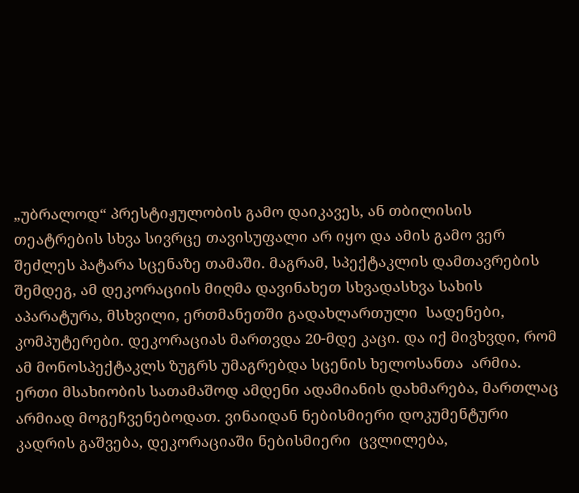„უბრალოდ“ პრესტიჟულობის გამო დაიკავეს, ან თბილისის თეატრების სხვა სივრცე თავისუფალი არ იყო და ამის გამო ვერ შეძლეს პატარა სცენაზე თამაში. მაგრამ, სპექტაკლის დამთავრების შემდეგ, ამ დეკორაციის მიღმა დავინახეთ სხვადასხვა სახის აპარატურა, მსხვილი, ერთმანეთში გადახლართული  სადენები, კომპუტერები. დეკორაციას მართვდა 20-მდე კაცი. და იქ მივხვდი, რომ ამ მონოსპექტაკლს ზუგრს უმაგრებდა სცენის ხელოსანთა  არმია. ერთი მსახიობის სათამაშოდ ამდენი ადამიანის დახმარება, მართლაც არმიად მოგეჩვენებოდათ. ვინაიდან ნებისმიერი დოკუმენტური კადრის გაშვება, დეკორაციაში ნებისმიერი  ცვლილება,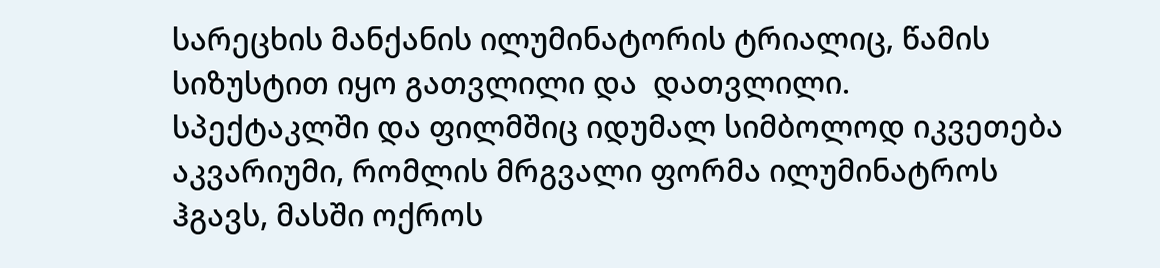სარეცხის მანქანის ილუმინატორის ტრიალიც, წამის სიზუსტით იყო გათვლილი და  დათვლილი.
სპექტაკლში და ფილმშიც იდუმალ სიმბოლოდ იკვეთება აკვარიუმი, რომლის მრგვალი ფორმა ილუმინატროს ჰგავს, მასში ოქროს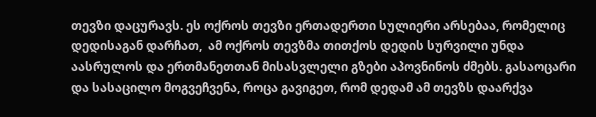თევზი დაცურავს. ეს ოქროს თევზი ერთადერთი სულიერი არსებაა, რომელიც დედისაგან დარჩათ,  ამ ოქროს თევზმა თითქოს დედის სურვილი უნდა აასრულოს და ერთმანეთთან მისასვლელი გზები აპოვნინოს ძმებს. გასაოცარი და სასაცილო მოგვეჩვენა, როცა გავიგეთ, რომ დედამ ამ თევზს დაარქვა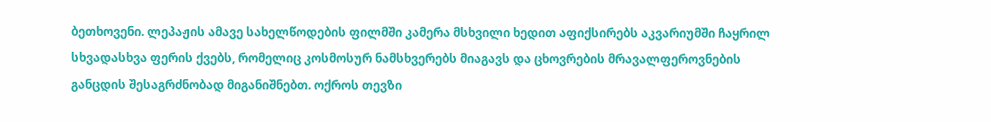ბეთხოვენი. ლეპაჟის ამავე სახელწოდების ფილმში კამერა მსხვილი ხედით აფიქსირებს აკვარიუმში ჩაყრილ სხვადასხვა ფერის ქვებს, რომელიც კოსმოსურ ნამსხვერებს მიაგავს და ცხოვრების მრავალფეროვნების განცდის შესაგრძნობად მიგანიშნებთ. ოქროს თევზი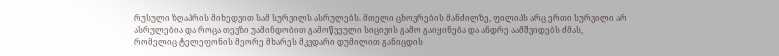რუსული ზღაპრის მიხედვით სამ სურვილს ასრულებს. მთელი ცხოვრების მანძილზე, ფილიპს არც ერთი სურვილი არ ასრულებია და როცა თევზი უამინდობით გამოწვეული სიცივის გამო გაიყინება და ანდრე აამშვიდებს ძმას, რომელიც ტელეფონის მეორე მხარეს მკვდარი დუმილით განიცდის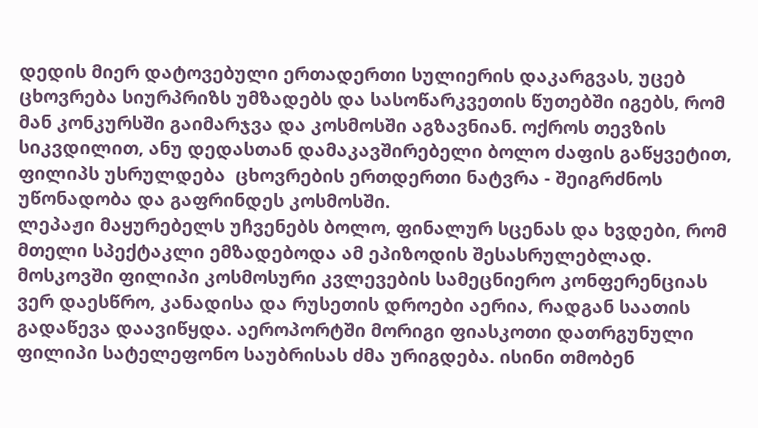დედის მიერ დატოვებული ერთადერთი სულიერის დაკარგვას, უცებ ცხოვრება სიურპრიზს უმზადებს და სასოწარკვეთის წუთებში იგებს, რომ მან კონკურსში გაიმარჯვა და კოსმოსში აგზავნიან. ოქროს თევზის სიკვდილით, ანუ დედასთან დამაკავშირებელი ბოლო ძაფის გაწყვეტით, ფილიპს უსრულდება  ცხოვრების ერთდერთი ნატვრა - შეიგრძნოს უწონადობა და გაფრინდეს კოსმოსში.
ლეპაჟი მაყურებელს უჩვენებს ბოლო, ფინალურ სცენას და ხვდები, რომ მთელი სპექტაკლი ემზადებოდა ამ ეპიზოდის შესასრულებლად. მოსკოვში ფილიპი კოსმოსური კვლევების სამეცნიერო კონფერენციას ვერ დაესწრო, კანადისა და რუსეთის დროები აერია, რადგან საათის გადაწევა დაავიწყდა. აეროპორტში მორიგი ფიასკოთი დათრგუნული ფილიპი სატელეფონო საუბრისას ძმა ურიგდება. ისინი თმობენ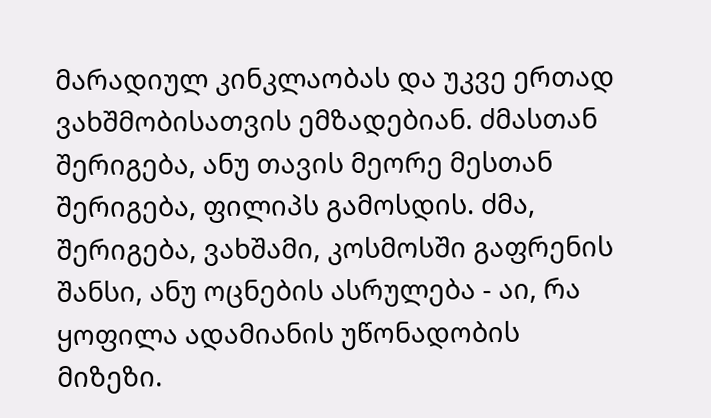მარადიულ კინკლაობას და უკვე ერთად ვახშმობისათვის ემზადებიან. ძმასთან შერიგება, ანუ თავის მეორე მესთან შერიგება, ფილიპს გამოსდის. ძმა, შერიგება, ვახშამი, კოსმოსში გაფრენის შანსი, ანუ ოცნების ასრულება - აი, რა ყოფილა ადამიანის უწონადობის მიზეზი.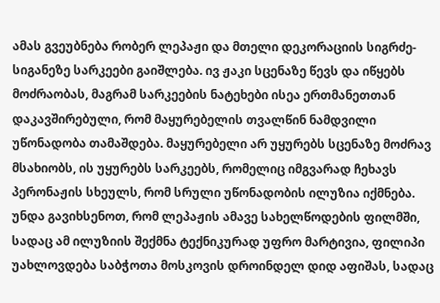ამას გვეუბნება რობერ ლეპაჟი და მთელი დეკორაციის სიგრძე-სიგანეზე სარკეები გაიშლება. ივ ჟაკი სცენაზე წევს და იწყებს მოძრაობას, მაგრამ სარკეების ნატეხები ისეა ერთმანეთთან დაკავშირებული, რომ მაყურებელის თვალწინ ნამდვილი უწონადობა თამაშდება. მაყურებელი არ უყურებს სცენაზე მოძრავ  მსახიობს, ის უყურებს სარკეებს, რომელიც იმგვარად ჩეხავს პერონაჟის სხეულს, რომ სრული უწონადობის ილუზია იქმნება. უნდა გავიხსენოთ, რომ ლეპაჟის ამავე სახელწოდების ფილმში, სადაც ამ ილუზიის შექმნა ტექნიკურად უფრო მარტივია, ფილიპი უახლოვდება საბჭოთა მოსკოვის დროინდელ დიდ აფიშას, სადაც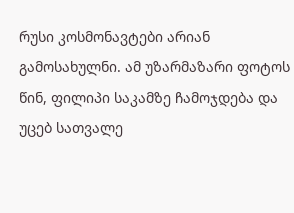რუსი კოსმონავტები არიან გამოსახულნი. ამ უზარმაზარი ფოტოს წინ, ფილიპი საკამზე ჩამოჯდება და უცებ სათვალე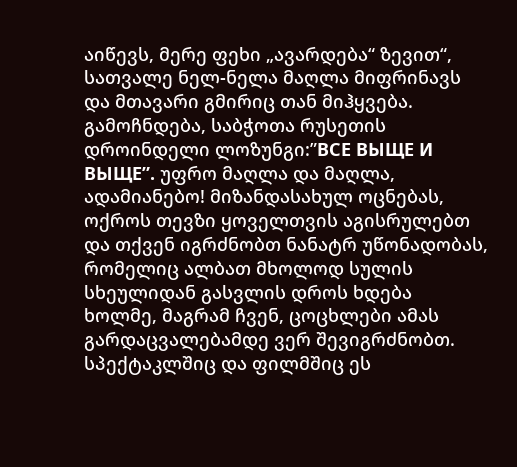აიწევს, მერე ფეხი „ავარდება“ ზევით“, სათვალე ნელ-ნელა მაღლა მიფრინავს და მთავარი გმირიც თან მიჰყვება. გამოჩნდება, საბჭოთა რუსეთის დროინდელი ლოზუნგი:”ВСЕ ВЫЩЕ И ВЫЩЕ”. უფრო მაღლა და მაღლა, ადამიანებო! მიზანდასახულ ოცნებას, ოქროს თევზი ყოველთვის აგისრულებთ და თქვენ იგრძნობთ ნანატრ უწონადობას, რომელიც ალბათ მხოლოდ სულის სხეულიდან გასვლის დროს ხდება ხოლმე, მაგრამ ჩვენ, ცოცხლები ამას გარდაცვალებამდე ვერ შევიგრძნობთ. სპექტაკლშიც და ფილმშიც ეს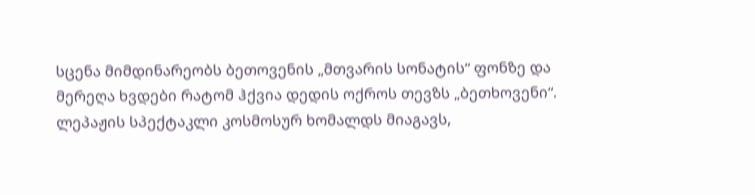სცენა მიმდინარეობს ბეთოვენის „მთვარის სონატის“ ფონზე და მერეღა ხვდები რატომ ჰქვია დედის ოქროს თევზს „ბეთხოვენი“.
ლეპაჟის სპექტაკლი კოსმოსურ ხომალდს მიაგავს,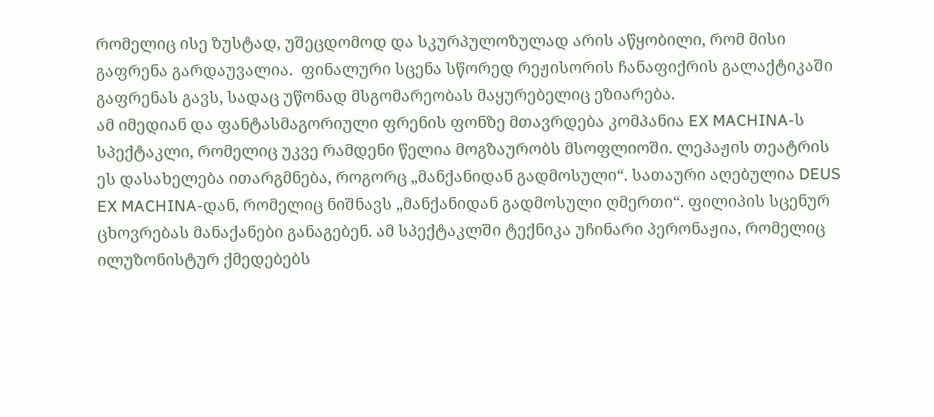რომელიც ისე ზუსტად, უშეცდომოდ და სკურპულოზულად არის აწყობილი, რომ მისი გაფრენა გარდაუვალია.  ფინალური სცენა სწორედ რეჟისორის ჩანაფიქრის გალაქტიკაში გაფრენას გავს, სადაც უწონად მსგომარეობას მაყურებელიც ეზიარება.
ამ იმედიან და ფანტასმაგორიული ფრენის ფონზე მთავრდება კომპანია EX MACHINA-ს სპექტაკლი, რომელიც უკვე რამდენი წელია მოგზაურობს მსოფლიოში. ლეპაჟის თეატრის ეს დასახელება ითარგმნება, როგორც „მანქანიდან გადმოსული“. სათაური აღებულია DEUS EX MACHINA-დან, რომელიც ნიშნავს „მანქანიდან გადმოსული ღმერთი“. ფილიპის სცენურ ცხოვრებას მანაქანები განაგებენ. ამ სპექტაკლში ტექნიკა უჩინარი პერონაჟია, რომელიც ილუზონისტურ ქმედებებს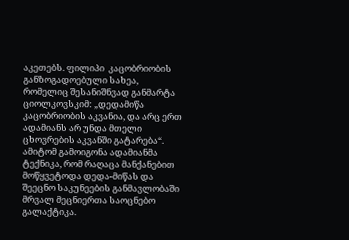აკეთებს. ფილიპი  კაცობრიობის განზოგადოებული სახეა, რომელიც შესანიშნვად განმარტა ციოლკოვსკიმ: „დედამიწა კაცობრიობის აკვანია, და არც ერთ ადამიანს არ უნდა მთელი ცხოვრების აკვანში გატარება“. ამიტომ გამოიგონა ადამიანმა ტექნიკა, რომ რაღაცა მანქანებით მოწყვეტოდა დედა-მიწას და შეეცნო საკუნეების განმავლობაში მრვალ მეცნიერთა საოცნებო გალაქტიკა.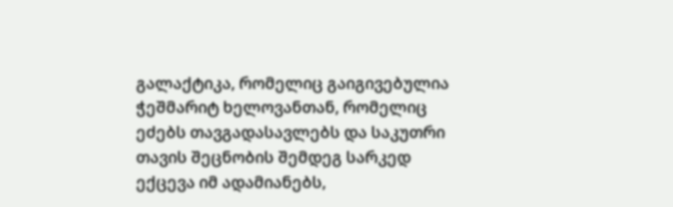გალაქტიკა, რომელიც გაიგივებულია ჭეშმარიტ ხელოვანთან, რომელიც ეძებს თავგადასავლებს და საკუთრი თავის შეცნობის შემდეგ სარკედ ექცევა იმ ადამიანებს,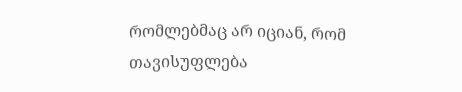რომლებმაც არ იციან, რომ  თავისუფლება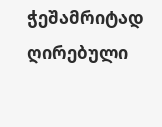ჭეშამრიტად  ღირებული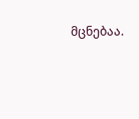მცნებაა.